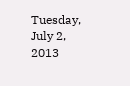Tuesday, July 2, 2013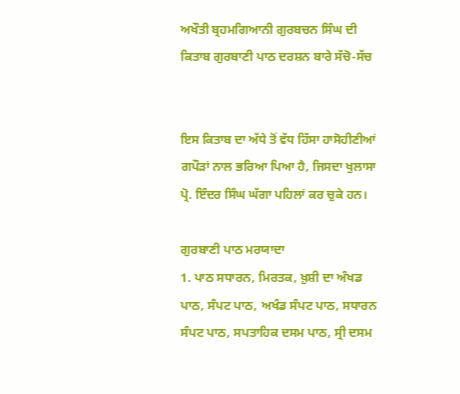ਅਖੌਤੀ ਬ੍ਰਹਮਗਿਆਨੀ ਗੁਰਬਚਨ ਸਿੰਘ ਦੀ ਕਿਤਾਬ ਗੁਰਬਾਣੀ ਪਾਠ ਦਰਸ਼ਨ ਬਾਰੇ ਸੱਚੋ-ਸੱਚ


ਇਸ ਕਿਤਾਬ ਦਾ ਅੱਧੇ ਤੋਂ ਵੱਧ ਹਿੱਸਾ ਹਾਸੋਹੀਣੀਆਂ ਗਪੌੜਾਂ ਨਾਲ ਭਰਿਆ ਪਿਆ ਹੈ, ਜਿਸਦਾ ਖੁਲਾਸਾ ਪ੍ਰੋ. ਇੰਦਰ ਸਿੰਘ ਘੱਗਾ ਪਹਿਲਾਂ ਕਰ ਚੁਕੇ ਹਨ।

ਗੁਰਬਾਣੀ ਪਾਠ ਮਰਯਾਦਾ
1. ਪਾਠ ਸਧਾਰਨ, ਮਿਰਤਕ, ਖ਼ੁਸ਼ੀ ਦਾ ਅੰਖਡ ਪਾਠ, ਸੰਪਟ ਪਾਠ, ਅਖੰਡ ਸੰਪਟ ਪਾਠ, ਸਧਾਰਨ ਸੰਪਟ ਪਾਠ, ਸਪਤਾਹਿਕ ਦਸਮ ਪਾਠ, ਸ੍ਰੀ ਦਸਮ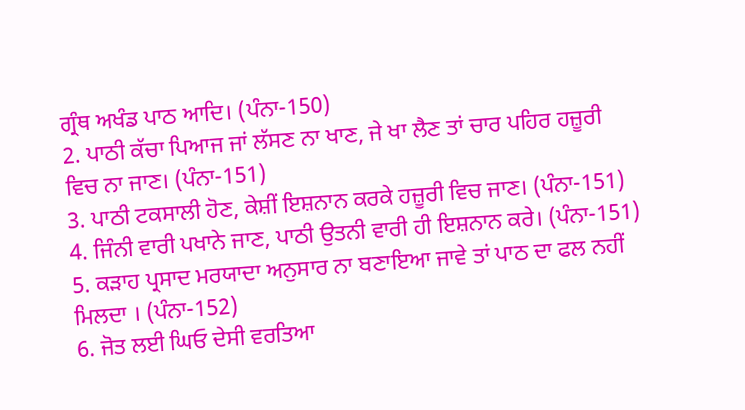ਗ੍ਰੰਥ ਅਖੰਡ ਪਾਠ ਆਦਿ। (ਪੰਨਾ-150)
2. ਪਾਠੀ ਕੱਚਾ ਪਿਆਜ ਜਾਂ ਲੱਸਣ ਨਾ ਖਾਣ, ਜੇ ਖਾ ਲੈਣ ਤਾਂ ਚਾਰ ਪਹਿਰ ਹਜ਼ੂਰੀ ਵਿਚ ਨਾ ਜਾਣ। (ਪੰਨਾ-151)
3. ਪਾਠੀ ਟਕਸਾਲੀ ਹੋਣ, ਕੇਸ਼ੀਂ ਇਸ਼ਨਾਨ ਕਰਕੇ ਹਜ਼ੂਰੀ ਵਿਚ ਜਾਣ। (ਪੰਨਾ-151)
4. ਜਿੰਨੀ ਵਾਰੀ ਪਖਾਨੇ ਜਾਣ, ਪਾਠੀ ਉਤਨੀ ਵਾਰੀ ਹੀ ਇਸ਼ਨਾਨ ਕਰੇ। (ਪੰਨਾ-151)
5. ਕੜਾਹ ਪ੍ਰਸਾਦ ਮਰਯਾਦਾ ਅਨੁਸਾਰ ਨਾ ਬਣਾਇਆ ਜਾਵੇ ਤਾਂ ਪਾਠ ਦਾ ਫਲ ਨਹੀਂ ਮਿਲਦਾ । (ਪੰਨਾ-152)
6. ਜੋਤ ਲਈ ਘਿਓ ਦੇਸੀ ਵਰਤਿਆ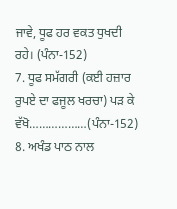ਜਾਵੇ, ਧੂਫ ਹਰ ਵਕਤ ਧੁਖਦੀ ਰਹੇ। (ਪੰਨਾ-152)
7. ਧੂਫ ਸਮੱਗਰੀ (ਕਈ ਹਜ਼ਾਰ ਰੁਪਏ ਦਾ ਫਜੂਲ ਖਰਚਾ) ਪੜ ਕੇ ਵੱਖੋ………………(ਪੰਨਾ-152)
8. ਅਖੰਡ ਪਾਠ ਨਾਲ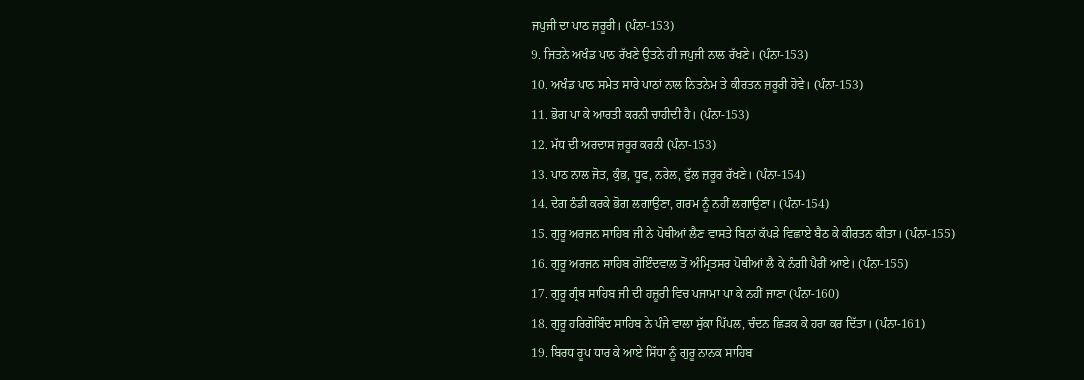ਜਪੁਜੀ ਦਾ ਪਾਠ ਜ਼ਰੂਰੀ। (ਪੰਨਾ-153)
9. ਜਿਤਨੇ ਅਖੰਡ ਪਾਠ ਰੱਖਣੇ ਉਤਨੇ ਹੀ ਜਪੁਜੀ ਨਾਲ ਰੱਖਣੇ। (ਪੰਨਾ-153)
10. ਅਖੰਡ ਪਾਠ ਸਮੇਤ ਸਾਰੇ ਪਾਠਾਂ ਨਾਲ ਨਿਤਨੇਮ ਤੇ ਕੀਰਤਨ ਜ਼ਰੂਰੀ ਹੋਵੇ। (ਪੰਨਾ-153)
11. ਭੋਗ ਪਾ ਕੇ ਆਰਤੀ ਕਰਨੀ ਚਾਹੀਦੀ ਹੈ। (ਪੰਨਾ-153)
12. ਮੱਧ ਦੀ ਅਰਦਾਸ ਜ਼ਰੂਰ ਕਰਨੀ (ਪੰਨਾ-153)
13. ਪਾਠ ਨਾਲ ਜੋਤ, ਕੁੰਭ, ਧੂਫ, ਨਰੇਲ, ਫੁੱਲ ਜ਼ਰੂਰ ਰੱਖਣੇ। (ਪੰਨਾ-154)
14. ਦੇਗ ਠੰਡੀ ਕਰਕੇ ਭੋਗ ਲਗਾਉਣਾ, ਗਰਮ ਨੂੰ ਨਹੀਂ ਲਗਾਉਣਾ। (ਪੰਨਾ-154)
15. ਗੁਰੂ ਅਰਜਨ ਸਾਹਿਬ ਜੀ ਨੇ ਪੋਥੀਆਂ ਲੈਣ ਵਾਸਤੇ ਬਿਨਾਂ ਕੱਪੜੇ ਵਿਛਾਏ ਬੈਠ ਕੇ ਕੀਰਤਨ ਕੀਤਾ। (ਪੰਨਾ-155)
16. ਗੁਰੂ ਅਰਜਨ ਸਾਹਿਬ ਗੋਇੰਦਵਾਲ ਤੋਂ ਅੰਮ੍ਰਿਤਸਰ ਪੋਥੀਆਂ ਲੈ ਕੇ ਨੰਗੀ ਪੈਰੀਂ ਆਏ। (ਪੰਨਾ-155)
17. ਗੁਰੂ ਗ੍ਰੰਥ ਸਾਹਿਬ ਜੀ ਦੀ ਹਜ਼ੂਰੀ ਵਿਚ ਪਜਾਮਾ ਪਾ ਕੇ ਨਹੀਂ ਜਾਣਾ (ਪੰਨਾ-160)
18. ਗੁਰੂ ਹਰਿਗੋਬਿੰਦ ਸਾਹਿਬ ਨੇ ਪੰਜੇ ਵਾਲਾ ਸੁੱਕਾ ਪਿੱਪਲ, ਚੰਦਨ ਛਿੜਕ ਕੇ ਹਰਾ ਕਰ ਦਿੱਤਾ। (ਪੰਨਾ-161)
19. ਬਿਰਧ ਰੂਪ ਧਾਰ ਕੇ ਆਏ ਸਿੱਧਾ ਨੂੰ ਗੁਰੂ ਨਾਨਕ ਸਾਹਿਬ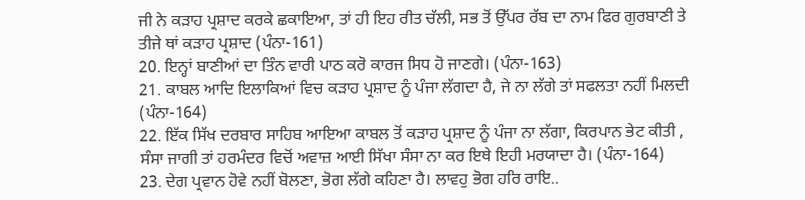ਜੀ ਨੇ ਕੜਾਹ ਪ੍ਰਸ਼ਾਦ ਕਰਕੇ ਛਕਾਇਆ, ਤਾਂ ਹੀ ਇਹ ਰੀਤ ਚੱਲੀ, ਸਭ ਤੋਂ ਉੱਪਰ ਰੱਬ ਦਾ ਨਾਮ ਫਿਰ ਗੁਰਬਾਣੀ ਤੇ ਤੀਜੇ ਥਾਂ ਕੜਾਹ ਪ੍ਰਸ਼ਾਦ (ਪੰਨਾ-161)
20. ਇਨ੍ਹਾਂ ਬਾਣੀਆਂ ਦਾ ਤਿੰਨ ਵਾਰੀ ਪਾਠ ਕਰੋ ਕਾਰਜ ਸਿਧ ਹੋ ਜਾਣਗੇ। (ਪੰਨਾ-163)
21. ਕਾਬਲ ਆਦਿ ਇਲਾਕਿਆਂ ਵਿਚ ਕੜਾਹ ਪ੍ਰਸ਼ਾਦ ਨੂੰ ਪੰਜਾ ਲੱਗਦਾ ਹੈ, ਜੇ ਨਾ ਲੱਗੇ ਤਾਂ ਸਫਲਤਾ ਨਹੀਂ ਮਿਲਦੀ (ਪੰਨਾ-164)
22. ਇੱਕ ਸਿੱਖ ਦਰਬਾਰ ਸਾਹਿਬ ਆਇਆ ਕਾਬਲ ਤੋਂ ਕੜਾਹ ਪ੍ਰਸ਼ਾਦ ਨੂੰ ਪੰਜਾ ਨਾ ਲੱਗਾ, ਕਿਰਪਾਨ ਭੇਟ ਕੀਤੀ , ਸੰਸਾ ਜਾਗੀ ਤਾਂ ਹਰਮੰਦਰ ਵਿਚੋਂ ਅਵਾਜ਼ ਆਈ ਸਿੱਖਾ ਸੰਸਾ ਨਾ ਕਰ ਇਥੇ ਇਹੀ ਮਰਯਾਦਾ ਹੈ। (ਪੰਨਾ-164)
23. ਦੇਗ ਪ੍ਰਵਾਨ ਹੋਵੇ ਨਹੀਂ ਬੋਲਣਾ, ਭੋਗ ਲੱਗੇ ਕਹਿਣਾ ਹੈ। ਲਾਵਹੁ ਭੋਗ ਹਰਿ ਰਾਇ..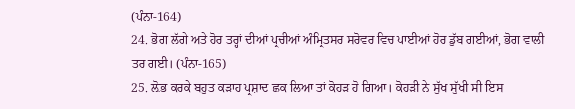(ਪੰਨਾ-164)
24. ਭੋਗ ਲੱਗੇ ਅਤੇ ਹੋਰ ਤਰ੍ਹਾਂ ਦੀਆਂ ਪ੍ਰਚੀਆਂ ਅੰਮ੍ਰਿਤਸਰ ਸਰੋਵਰ ਵਿਚ ਪਾਈਆਂ ਹੋਰ ਡੁੱਬ ਗਈਆਂ, ਭੋਗ ਵਾਲੀ ਤਰ ਗਈ। (ਪੰਨਾ-165)
25. ਲ਼ੋਭ ਕਰਕੇ ਬਹੁਤ ਕੜਾਹ ਪ੍ਰਸ਼ਾਦ ਛਕ ਲਿਆ ਤਾਂ ਕੋਹੜ ਹੋ ਗਿਆ। ਕੋਹੜੀ ਨੇ ਸੁੱਖ ਸੁੱਖੀ ਸੀ ਇਸ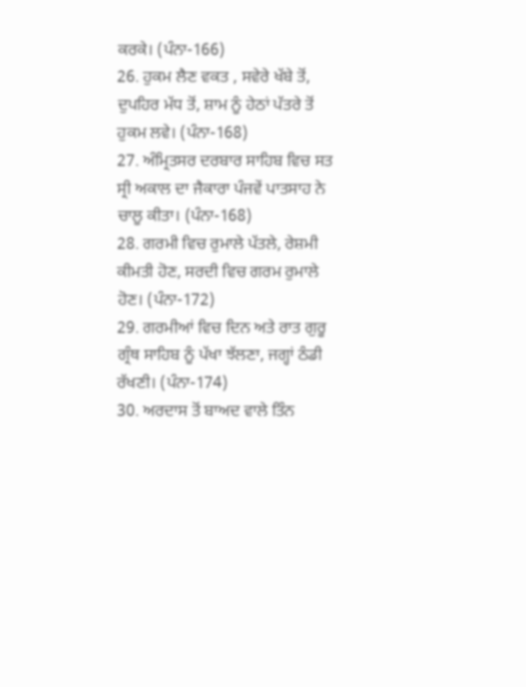ਕਰਕੇ। (ਪੰਨਾ-166)
26. ਹੁਕਮ ਲੈਣ ਵਕਤ , ਸਵੇਰੇ ਖੱਬੇ ਤੋਂ, ਦੁਪਹਿਰ ਮੱਧ ਤੋਂ, ਸ਼ਾਮ ਨੂੰ ਹੇਠਾਂ ਪੱਤਰੇ ਤੋਂ ਹੁਕਮ ਲਵੇ। (ਪੰਨਾ-168)
27. ਅੰਮ੍ਰਿਤਸਰ ਦਰਬਾਰ ਸਾਹਿਬ ਵਿਚ ਸਤ ਸ੍ਰੀ ਅਕਾਲ ਦਾ ਜੈਕਾਰਾ ਪੰਜਵੇਂ ਪਾਤਸਾਹ ਨੇ ਚਾਲੂ ਕੀਤਾ। (ਪੰਨਾ-168)
28. ਗਰਮੀ ਵਿਚ ਰੁਮਾਲੇ ਪੱਤਲੇ, ਰੇਸ਼ਮੀ ਕੀਮਤੀ ਹੋਣ, ਸਰਦੀ ਵਿਚ ਗਰਮ ਰੁਮਾਲੇ ਹੋਣ। (ਪੰਨਾ-172)
29. ਗਰਮੀਆਂ ਵਿਚ ਦਿਨ ਅਤੇ ਰਾਤ ਗੁਰੂ ਗ੍ਰੰਥ ਸਾਹਿਬ ਨੂੰ ਪੱਖਾ ਝੱਲਣਾ, ਜਗ੍ਹਾਂ ਠੰਡੀ ਰੱਖਣੀ। (ਪੰਨਾ-174)
30. ਅਰਦਾਸ ਤੋਂ ਬਾਅਦ ਵਾਲੇ ਤਿੰਨ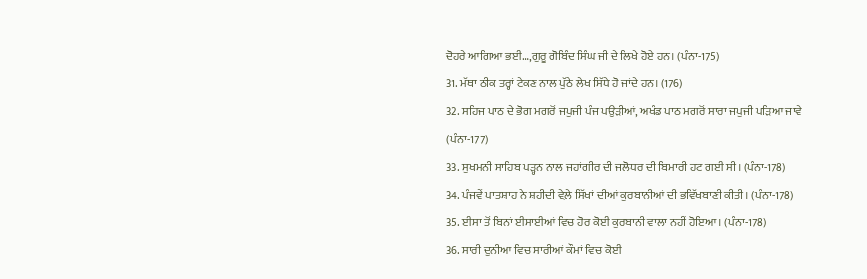ਦੋਹਰੇ ਆਗਿਆ ਭਈ…,ਗੁਰੂ ਗੋਬਿੰਦ ਸਿੰਘ ਜੀ ਦੇ ਲਿਖੇ ਹੋਏ ਹਨ। (ਪੰਨਾ-175)
31. ਮੱਥਾ ਠੀਕ ਤਰ੍ਹਾਂ ਟੇਕਣ ਨਾਲ ਪੁੱਠੇ ਲੇਖ ਸਿੱਧੇ ਹੋ ਜਾਂਦੇ ਹਨ। (176)
32. ਸਹਿਜ ਪਾਠ ਦੇ ਭੋਗ ਮਗਰੋਂ ਜਪੁਜੀ ਪੰਜ ਪਉੜੀਆਂ, ਅਖੰਡ ਪਾਠ ਮਗਰੋਂ ਸਾਰਾ ਜਪੁਜੀ ਪੜਿਆ ਜਾਵੇ (ਪੰਨਾ-177)
33. ਸੁਖਮਨੀ ਸਾਹਿਬ ਪੜ੍ਹਨ ਨਾਲ ਜਹਾਂਗੀਰ ਦੀ ਜਲੋਧਰ ਦੀ ਬਿਮਾਰੀ ਹਟ ਗਈ ਸੀ। (ਪੰਨਾ-178)
34. ਪੰਜਵੇਂ ਪਾਤਸ਼ਾਹ ਨੇ ਸ਼ਹੀਦੀ ਵੇਲ਼ੇ ਸਿੱਖਾਂ ਦੀਆਂ ਕੁਰਬਾਨੀਆਂ ਦੀ ਭਵਿੱਖਬਾਣੀ ਕੀਤੀ। (ਪੰਨਾ-178)
35. ਈਸਾ ਤੋਂ ਬਿਨਾਂ ਈਸਾਈਆਂ ਵਿਚ ਹੋਰ ਕੋਈ ਕੁਰਬਾਨੀ ਵਾਲਾ ਨਹੀਂ ਹੋਇਆ। (ਪੰਨਾ-178)
36. ਸਾਰੀ ਦੁਨੀਆ ਵਿਚ ਸਾਰੀਆਂ ਕੌਮਾਂ ਵਿਚ ਕੋਈ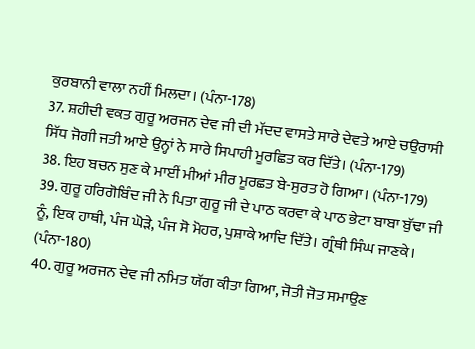ਕੁਰਬਾਨੀ ਵਾਲਾ ਨਹੀਂ ਮਿਲਦਾ। (ਪੰਨਾ-178)
37. ਸ਼ਹੀਦੀ ਵਕਤ ਗੁਰੂ ਅਰਜਨ ਦੇਵ ਜੀ ਦੀ ਮੱਦਦ ਵਾਸਤੇ ਸਾਰੇ ਦੇਵਤੇ ਆਏ ਚਉਰਾਸੀ ਸਿੱਧ ਜੋਗੀ ਜਤੀ ਆਏ ਉਨ੍ਹਾਂ ਨੇ ਸਾਰੇ ਸਿਪਾਹੀ ਮੂਰਛਿਤ ਕਰ ਦਿੱਤੇ। (ਪੰਨਾ-179)
38. ਇਹ ਬਚਨ ਸੁਣ ਕੇ ਮਾਈਂ ਮੀਆਂ ਮੀਰ ਮੂਰਛਤ ਬੇ-ਸੁਰਤ ਹੋ ਗਿਆ। (ਪੰਨਾ-179)
39. ਗੁਰੂ ਹਰਿਗੋਬਿੰਦ ਜੀ ਨੇ ਪਿਤਾ ਗੁਰੂ ਜੀ ਦੇ ਪਾਠ ਕਰਵਾ ਕੇ ਪਾਠ ਭੇਟਾ ਬਾਬਾ ਬੁੱਢਾ ਜੀ ਨੂੰ, ਇਕ ਹਾਥੀ, ਪੰਜ ਘੋੜੇ, ਪੰਜ ਸੋ ਮੋਹਰ, ਪੁਸ਼ਾਕੇ ਆਦਿ ਦਿੱਤੇ। ਗ੍ਰੰਥੀ ਸਿੰਘ ਜਾਣਕੇ। (ਪੰਨਾ-180)
40. ਗੁਰੂ ਅਰਜਨ ਦੇਵ ਜੀ ਨਮਿਤ ਯੱਗ ਕੀਤਾ ਗਿਆ, ਜੋਤੀ ਜੋਤ ਸਮਾਉਣ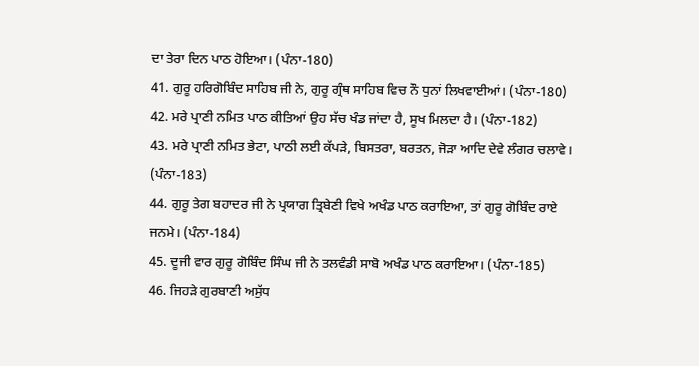ਦਾ ਤੇਰਾ ਦਿਨ ਪਾਠ ਹੋਇਆ। (ਪੰਨਾ-180)
41. ਗੁਰੂ ਹਰਿਗੋਬਿੰਦ ਸਾਹਿਬ ਜੀ ਨੇ, ਗੁਰੂ ਗ੍ਰੰਥ ਸਾਹਿਬ ਵਿਚ ਨੌ ਧੁਨਾਂ ਲਿਖਵਾਈਆਂ। (ਪੰਨਾ-180)
42. ਮਰੇ ਪ੍ਰਾਣੀ ਨਮਿਤ ਪਾਠ ਕੀਤਿਆਂ ਉਹ ਸੱਚ ਖੰਡ ਜਾਂਦਾ ਹੈ, ਸੂਖ ਮਿਲਦਾ ਹੈ। (ਪੰਨਾ-182)
43. ਮਰੇ ਪ੍ਰਾਣੀ ਨਮਿਤ ਭੇਟਾ, ਪਾਠੀ ਲਈ ਕੱਪੜੇ, ਬਿਸਤਰਾ, ਬਰਤਨ, ਜੋੜਾ ਆਦਿ ਦੇਵੇ ਲੰਗਰ ਚਲਾਵੇ। (ਪੰਨਾ-183)
44. ਗੁਰੂ ਤੇਗ ਬਹਾਦਰ ਜੀ ਨੇ ਪ੍ਰਯਾਗ ਤ੍ਰਿਬੇਣੀ ਵਿਖੇ ਅਖੰਡ ਪਾਠ ਕਰਾਇਆ, ਤਾਂ ਗੁਰੂ ਗੋਬਿੰਦ ਰਾਏ ਜਨਮੇ। (ਪੰਨਾ-184)
45. ਦੂਜੀ ਵਾਰ ਗੁਰੂ ਗੋਬਿੰਦ ਸਿੰਘ ਜੀ ਨੇ ਤਲਵੰਡੀ ਸਾਬੋ ਅਖੰਡ ਪਾਠ ਕਰਾਇਆ। (ਪੰਨਾ-185)
46. ਜਿਹੜੇ ਗੁਰਬਾਣੀ ਅਸੁੱਧ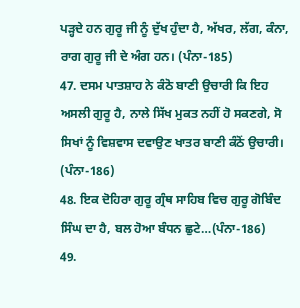ਪੜ੍ਹਦੇ ਹਨ ਗੁਰੂ ਜੀ ਨੂੰ ਦੁੱਖ ਹੁੰਦਾ ਹੈ, ਅੱਖਰ, ਲੱਗ, ਕੰਨਾ, ਰਾਗ ਗੁਰੂ ਜੀ ਦੇ ਅੰਗ ਹਨ। (ਪੰਨਾ-185)
47. ਦਸਮ ਪਾਤਸ਼ਾਹ ਨੇ ਕੰਠੋ ਬਾਣੀ ਉਚਾਰੀ ਕਿ ਇਹ ਅਸਲੀ ਗੁਰੂ ਹੈ, ਨਾਲੇ ਸਿੱਖ ਮੁਕਤ ਨਹੀਂ ਹੋ ਸਕਣਗੇ, ਸੋ ਸਿਖਾਂ ਨੂੰ ਵਿਸ਼ਵਾਸ ਦਵਾਉਣ ਖਾਤਰ ਬਾਣੀ ਕੰਠੋਂ ਉਚਾਰੀ। (ਪੰਨਾ-186)
48. ਇਕ ਦੋਹਿਰਾ ਗੁਰੂ ਗ੍ਰੰਥ ਸਾਹਿਬ ਵਿਚ ਗੁਰੂ ਗੋਬਿੰਦ ਸਿੰਘ ਦਾ ਹੈ, ਬਲ ਹੋਆ ਬੰਧਨ ਛੁਟੇ…(ਪੰਨਾ-186)
49.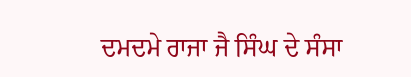ਦਮਦਮੇ ਰਾਜਾ ਜੈ ਸਿੰਘ ਦੇ ਸੰਸਾ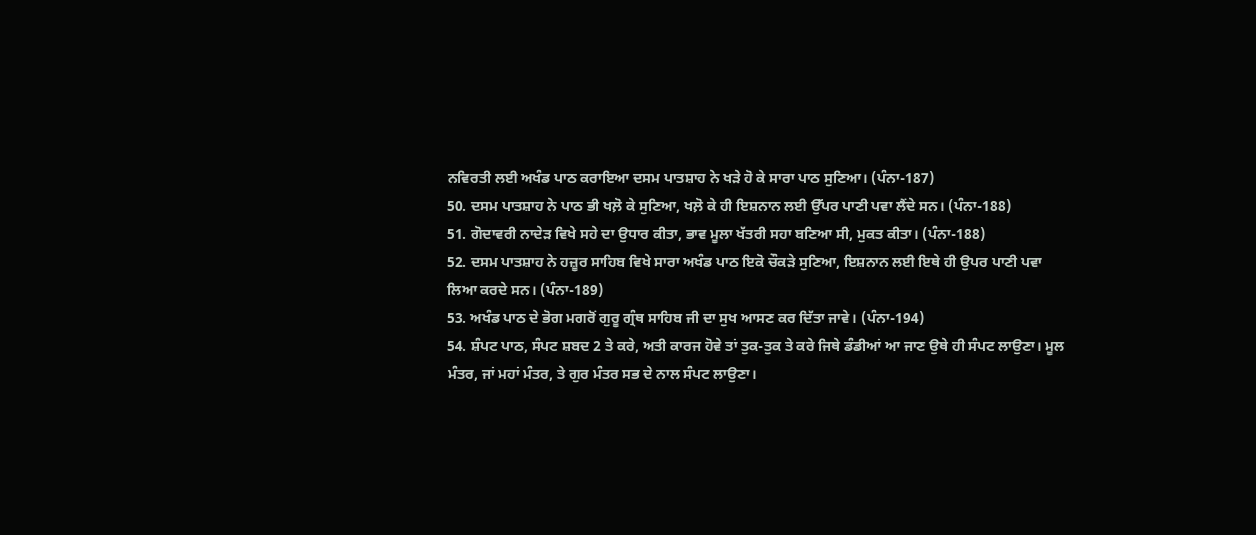ਨਵਿਰਤੀ ਲਈ ਅਖੰਡ ਪਾਠ ਕਰਾਇਆ ਦਸਮ ਪਾਤਸ਼ਾਹ ਨੇ ਖੜੇ ਹੋ ਕੇ ਸਾਰਾ ਪਾਠ ਸੁਣਿਆ। (ਪੰਨਾ-187)
50. ਦਸਮ ਪਾਤਸ਼ਾਹ ਨੇ ਪਾਠ ਭੀ ਖਲ਼ੋ ਕੇ ਸੁਣਿਆ, ਖਲ਼ੋ ਕੇ ਹੀ ਇਸ਼ਨਾਨ ਲਈ ਉੱਪਰ ਪਾਣੀ ਪਵਾ ਲੈਂਦੇ ਸਨ। (ਪੰਨਾ-188)
51. ਗੋਦਾਵਰੀ ਨਾਦੇੜ ਵਿਖੇ ਸਹੇ ਦਾ ਉਧਾਰ ਕੀਤਾ, ਭਾਵ ਮੂਲਾ ਖੱਤਰੀ ਸਹਾ ਬਣਿਆ ਸੀ, ਮੁਕਤ ਕੀਤਾ। (ਪੰਨਾ-188)
52. ਦਸਮ ਪਾਤਸ਼ਾਹ ਨੇ ਹਜ਼ੂਰ ਸਾਹਿਬ ਵਿਖੇ ਸਾਰਾ ਅਖੰਡ ਪਾਠ ਇਕੋ ਚੌਕੜੇ ਸੁਣਿਆ, ਇਸ਼ਨਾਨ ਲਈ ਇਥੇ ਹੀ ਉਪਰ ਪਾਣੀ ਪਵਾ ਲਿਆ ਕਰਦੇ ਸਨ। (ਪੰਨਾ-189)
53. ਅਖੰਡ ਪਾਠ ਦੇ ਭੋਗ ਮਗਰੋਂ ਗੁਰੂ ਗ੍ਰੰਥ ਸਾਹਿਬ ਜੀ ਦਾ ਸੁਖ ਆਸਣ ਕਰ ਦਿੱਤਾ ਜਾਵੇ। (ਪੰਨਾ-194)
54. ਸ਼ੰਪਟ ਪਾਠ, ਸੰਪਟ ਸ਼ਬਦ 2 ਤੇ ਕਰੇ, ਅਤੀ ਕਾਰਜ ਹੋਵੇ ਤਾਂ ਤੁਕ-ਤੁਕ ਤੇ ਕਰੇ ਜਿਥੇ ਡੰਡੀਆਂ ਆ ਜਾਣ ਉਥੇ ਹੀ ਸੰਪਟ ਲਾਉਣਾ। ਮੂਲ ਮੰਤਰ, ਜਾਂ ਮਹਾਂ ਮੰਤਰ, ਤੇ ਗੁਰ ਮੰਤਰ ਸਭ ਦੇ ਨਾਲ ਸੰਪਟ ਲਾਉਣਾ।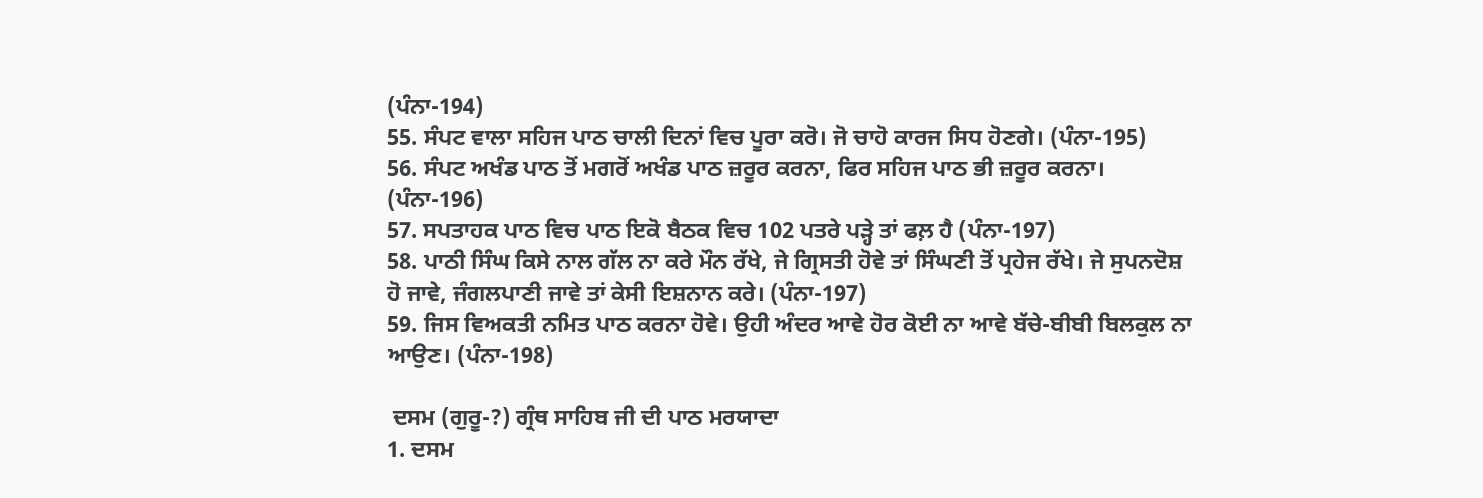(ਪੰਨਾ-194)
55. ਸੰਪਟ ਵਾਲਾ ਸਹਿਜ ਪਾਠ ਚਾਲੀ ਦਿਨਾਂ ਵਿਚ ਪੂਰਾ ਕਰੋ। ਜੋ ਚਾਹੋ ਕਾਰਜ ਸਿਧ ਹੋਣਗੇ। (ਪੰਨਾ-195)
56. ਸੰਪਟ ਅਖੰਡ ਪਾਠ ਤੋਂ ਮਗਰੋਂ ਅਖੰਡ ਪਾਠ ਜ਼ਰੂਰ ਕਰਨਾ, ਫਿਰ ਸਹਿਜ ਪਾਠ ਭੀ ਜ਼ਰੂਰ ਕਰਨਾ। (ਪੰਨਾ-196)
57. ਸਪਤਾਹਕ ਪਾਠ ਵਿਚ ਪਾਠ ਇਕੋ ਬੈਠਕ ਵਿਚ 102 ਪਤਰੇ ਪੜ੍ਹੇ ਤਾਂ ਫਲ਼ ਹੈ (ਪੰਨਾ-197)
58. ਪਾਠੀ ਸਿੰਘ ਕਿਸੇ ਨਾਲ ਗੱਲ ਨਾ ਕਰੇ ਮੌਨ ਰੱਖੇ, ਜੇ ਗ੍ਰਿਸਤੀ ਹੋਵੇ ਤਾਂ ਸਿੰਘਣੀ ਤੋਂ ਪ੍ਰਹੇਜ ਰੱਖੇ। ਜੇ ਸੁਪਨਦੋਸ਼ ਹੋ ਜਾਵੇ, ਜੰਗਲਪਾਣੀ ਜਾਵੇ ਤਾਂ ਕੇਸੀ ਇਸ਼ਨਾਨ ਕਰੇ। (ਪੰਨਾ-197)
59. ਜਿਸ ਵਿਅਕਤੀ ਨਮਿਤ ਪਾਠ ਕਰਨਾ ਹੋਵੇ। ਉਹੀ ਅੰਦਰ ਆਵੇ ਹੋਰ ਕੋਈ ਨਾ ਆਵੇ ਬੱਚੇ-ਬੀਬੀ ਬਿਲਕੁਲ ਨਾ ਆਉਣ। (ਪੰਨਾ-198)

 ਦਸਮ (ਗੁਰੂ-?) ਗ੍ਰੰਥ ਸਾਹਿਬ ਜੀ ਦੀ ਪਾਠ ਮਰਯਾਦਾ
1. ਦਸਮ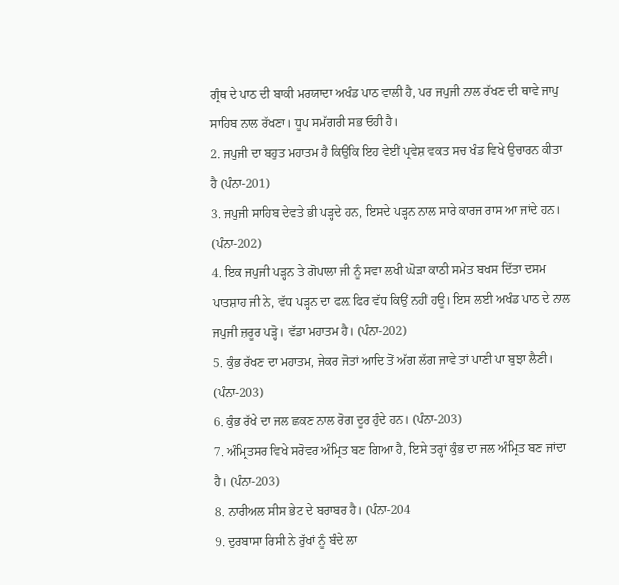ਗ੍ਰੰਥ ਦੇ ਪਾਠ ਦੀ ਬਾਕੀ ਮਰਯਾਦਾ ਅਖੰਡ ਪਾਠ ਵਾਲੀ ਹੈ, ਪਰ ਜਪੁਜੀ ਨਾਲ ਰੱਖਣ ਦੀ ਥਾਵੇ ਜਾਪੁ ਸਾਹਿਬ ਨਾਲ ਰੱਖਣਾ। ਧੂਪ ਸਮੱਗਰੀ ਸਭ ਓਹੀ ਹੈ।
2. ਜਪੁਜੀ ਦਾ ਬਹੁਤ ਮਹਾਤਮ ਹੈ ਕਿਉਂਕਿ ਇਹ ਵੇਈਂ ਪ੍ਰਵੇਸ਼ ਵਕਤ ਸਚ ਖੰਡ ਵਿਖੇ ਉਚਾਰਨ ਕੀਤਾ ਹੈ (ਪੰਨਾ-201)
3. ਜਪੁਜੀ ਸਾਹਿਬ ਦੇਵਤੇ ਭੀ ਪੜ੍ਹਦੇ ਹਨ, ਇਸਦੇ ਪੜ੍ਹਨ ਨਾਲ ਸਾਰੇ ਕਾਰਜ ਰਾਸ ਆ ਜਾਂਦੇ ਹਨ। (ਪੰਨਾ-202)
4. ਇਕ ਜਪੁਜੀ ਪੜ੍ਹਨ ਤੇ ਗੋਪਾਲਾ ਜੀ ਨੂੰ ਸਵਾ ਲਖੀ ਘੋੜਾ ਕਾਠੀ ਸਮੇਤ ਬਖਸ ਦਿੱਤਾ ਦਸਮ ਪਾਤਸ਼ਾਹ ਜੀ ਨੇ, ਵੱਧ ਪੜ੍ਹਨ ਦਾ ਫਲ਼ ਫਿਰ ਵੱਧ ਕਿਉਂ ਨਹੀਂ ਹਊ। ਇਸ ਲਈ ਅਖੰਡ ਪਾਠ ਦੇ ਨਾਲ ਜਪੁਜੀ ਜ਼ਰੂਰ ਪੜ੍ਹੋ। ਵੱਡਾ ਮਹਾਤਮ ਹੈ। (ਪੰਨਾ-202)
5. ਕੁੰਭ ਰੱਖਣ ਦਾ ਮਹਾਤਮ, ਜੇਕਰ ਜੋਤਾਂ ਆਦਿ ਤੋਂ ਅੱਗ ਲੱਗ ਜਾਵੇ ਤਾਂ ਪਾਣੀ ਪਾ ਬੁਝਾ ਲੈਣੀ। (ਪੰਨਾ-203)
6. ਕੁੰਭ ਰੱਖੇ ਦਾ ਜਲ ਛਕਣ ਨਾਲ ਰੋਗ ਦੂਰ ਹੁੰਦੇ ਹਨ। (ਪੰਨਾ-203)
7. ਅੰਮ੍ਰਿਤਸਰ ਵਿਖੇ ਸਰੋਵਰ ਅੰਮ੍ਰਿਤ ਬਣ ਗਿਆ ਹੈ, ਇਸੇ ਤਰ੍ਹਾਂ ਕੁੰਭ ਦਾ ਜਲ ਅੰਮ੍ਰਿਤ ਬਣ ਜਾਂਦਾ ਹੈ। (ਪੰਨਾ-203)
8. ਨਾਰੀਅਲ ਸੀਸ ਭੇਟ ਦੇ ਬਰਾਬਰ ਹੈ। (ਪੰਨਾ-204
9. ਦੁਰਬਾਸਾ ਰਿਸੀ ਨੇ ਰੁੱਖਾਂ ਨੂੰ ਬੰਦੇ ਲਾ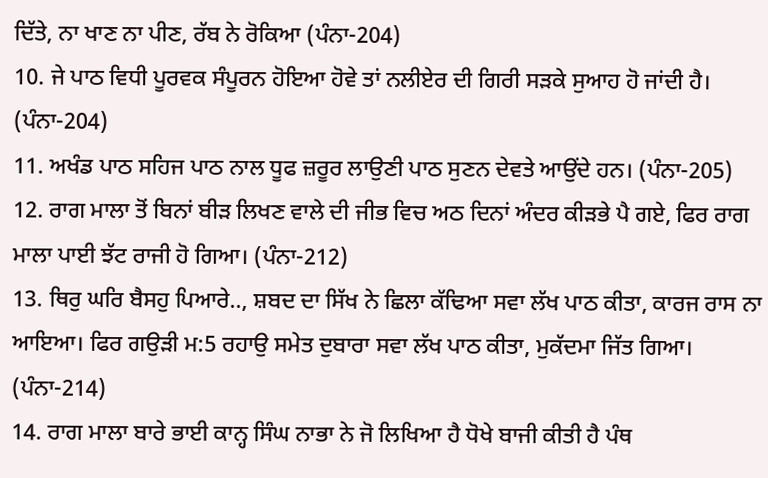ਦਿੱਤੇ, ਨਾ ਖਾਣ ਨਾ ਪੀਣ, ਰੱਬ ਨੇ ਰੋਕਿਆ (ਪੰਨਾ-204)
10. ਜੇ ਪਾਠ ਵਿਧੀ ਪੂਰਵਕ ਸੰਪੂਰਨ ਹੋਇਆ ਹੋਵੇ ਤਾਂ ਨਲੀਏਰ ਦੀ ਗਿਰੀ ਸੜਕੇ ਸੁਆਹ ਹੋ ਜਾਂਦੀ ਹੈ। (ਪੰਨਾ-204)
11. ਅਖੰਡ ਪਾਠ ਸਹਿਜ ਪਾਠ ਨਾਲ ਧੂਫ ਜ਼ਰੂਰ ਲਾਉਣੀ ਪਾਠ ਸੁਣਨ ਦੇਵਤੇ ਆਉਂਦੇ ਹਨ। (ਪੰਨਾ-205)
12. ਰਾਗ ਮਾਲਾ ਤੋਂ ਬਿਨਾਂ ਬੀੜ ਲਿਖਣ ਵਾਲੇ ਦੀ ਜੀਭ ਵਿਚ ਅਠ ਦਿਨਾਂ ਅੰਦਰ ਕੀੜਭੇ ਪੈ ਗਏ, ਫਿਰ ਰਾਗ ਮਾਲਾ ਪਾਈ ਝੱਟ ਰਾਜੀ ਹੋ ਗਿਆ। (ਪੰਨਾ-212)
13. ਥਿਰੁ ਘਰਿ ਬੈਸਹੁ ਪਿਆਰੇ.., ਸ਼ਬਦ ਦਾ ਸਿੱਖ ਨੇ ਛਿਲਾ ਕੱਢਿਆ ਸਵਾ ਲੱਖ ਪਾਠ ਕੀਤਾ, ਕਾਰਜ ਰਾਸ ਨਾ ਆਇਆ। ਫਿਰ ਗਉੜੀ ਮ:5 ਰਹਾਉ ਸਮੇਤ ਦੁਬਾਰਾ ਸਵਾ ਲੱਖ ਪਾਠ ਕੀਤਾ, ਮੁਕੱਦਮਾ ਜਿੱਤ ਗਿਆ। (ਪੰਨਾ-214)
14. ਰਾਗ ਮਾਲਾ ਬਾਰੇ ਭਾਈ ਕਾਨ੍ਹ ਸਿੰਘ ਨਾਭਾ ਨੇ ਜੋ ਲਿਖਿਆ ਹੈ ਧੋਖੇ ਬਾਜੀ ਕੀਤੀ ਹੈ ਪੰਥ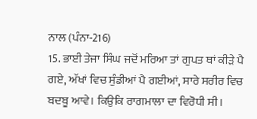ਨਾਲ (ਪੰਨਾ-216)
15. ਭਾਈ ਤੇਜਾ ਸਿੰਘ ਜਦੋਂ ਮਰਿਆ ਤਾਂ ਗੁਪਤ ਥਾਂ ਕੀੜੇ ਪੈ ਗਏ, ਅੱਖਾਂ ਵਿਚ ਸੁੰਡੀਆਂ ਪੈ ਗਈਆਂ, ਸਾਰੇ ਸਰੀਰ ਵਿਚ ਬਦਬੂ ਆਵੇ। ਕਿਉਕਿ ਰਾਗਮਾਲਾ ਦਾ ਵਿਰੋਧੀ ਸੀ।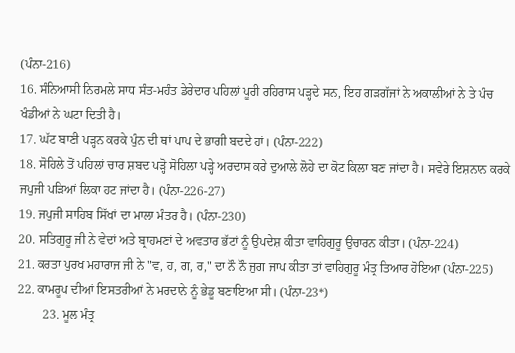(ਪੰਨਾ-216)
16. ਸੰਨਿਆਸੀ ਨਿਰਮਲੇ ਸਾਧ ਸੰਤ-ਮਹੰਤ ਡੇਰੇਦਾਰ ਪਹਿਲਾਂ ਪੂਰੀ ਰਹਿਰਾਸ ਪੜ੍ਹਦੇ ਸਨ, ਇਹ ਗੜਗੱਜਾਂ ਨੇ ਅਕਾਲੀਆਂ ਨੇ ਤੇ ਪੰਚ ਖੰਡੀਆਂ ਨੇ ਘਟਾ ਦਿਤੀ ਹੈ।
17. ਘੱਟ ਬਾਣੀ ਪੜ੍ਹਨ ਕਰਕੇ ਪੁੰਨ ਦੀ ਥਾਂ ਪਾਪ ਦੇ ਭਾਗੀ ਬਦਦੇ ਹਾਂ। (ਪੰਨਾ-222)
18. ਸੋਹਿਲੇ ਤੋਂ ਪਹਿਲਾਂ ਚਾਰ ਸ਼ਬਦ ਪੜ੍ਹੋ ਸੋਹਿਲਾ ਪੜ੍ਹੇ ਅਰਦਾਸ ਕਰੇ ਦੁਆਲੇ ਲੋਹੇ ਦਾ ਕੋਟ ਕਿਲਾ ਬਣ ਜਾਂਦਾ ਹੈ। ਸਵੇਰੇ ਇਸ਼ਨਾਨ ਕਰਕੇ ਜਪੁਜੀ ਪੜਿਆਂ ਲਿਕਾ ਹਟ ਜਾਂਦਾ ਹੈ। (ਪੰਨਾ-226-27)
19. ਜਪੁਜੀ ਸਾਹਿਬ ਸਿੱਖਾਂ ਦਾ ਮਾਲਾ ਮੰਤਰ ਹੈ। (ਪੰਨਾ-230)
20. ਸਤਿਗੁਰੂ ਜੀ ਨੇ ਵੇਦਾਂ ਅਤੇ ਬ੍ਰਾਹਮਣਾਂ ਦੇ ਅਵਤਾਰ ਭੱਟਾਂ ਨੂੰ ਉਪਦੇਸ਼ ਕੀਤਾ ਵਾਹਿਗੁਰੂ ਉਚਾਰਨ ਕੀਤਾ। (ਪੰਨਾ-224)
21. ਕਰਤਾ ਪੁਰਖ ਮਹਾਰਾਜ ਜੀ ਨੇ "ਵ, ਹ, ਗ, ਰ," ਦਾ ਨੌ ਨੌ ਜੁਗ ਜਾਪ ਕੀਤਾ ਤਾਂ ਵਾਹਿਗੁਰੂ ਮੰਤ੍ਰ ਤਿਆਰ ਹੋਇਆ (ਪੰਨਾ-225)
22. ਕਾਮਰੂਪ ਦੀਆਂ ਇਸਤਰੀਆਂ ਨੇ ਮਰਦਾਨੇ ਨੂੰ ਭੇਡੂ ਬਣਾਇਆ ਸੀ। (ਪੰਨਾ-23*)
        23. ਮੂਲ ਮੰਤ੍ਰ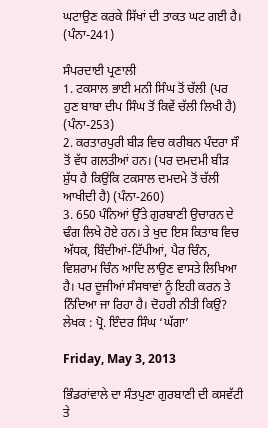ਘਟਾਉਣ ਕਰਕੇ ਸਿੱਖਾਂ ਦੀ ਤਾਕਤ ਘਟ ਗਈ ਹੈ। (ਪੰਨਾ-241)

ਸੰਪਰਦਾਈ ਪ੍ਰਣਾਲੀ
1. ਟਕਸਾਲ ਭਾਈ ਮਨੀ ਸਿੰਘ ਤੋਂ ਚੱਲੀ (ਪਰ ਹੁਣ ਬਾਬਾ ਦੀਪ ਸਿੰਘ ਤੋਂ ਕਿਵੇਂ ਚੱਲੀ ਲਿਖੀ ਹੈ) (ਪੰਨਾ-253)
2. ਕਰਤਾਰਪੁਰੀ ਬੀੜ ਵਿਚ ਕਰੀਬਨ ਪੰਦਰਾ ਸੌ ਤੋਂ ਵੱਧ ਗਲਤੀਆਂ ਹਨ। (ਪਰ ਦਮਦਮੀ ਬੀੜ ਸ਼ੁੱਧ ਹੈ ਕਿਉਂਕਿ ਟਕਸਾਲ ਦਮਦਮੇ ਤੋਂ ਚੱਲੀ ਆਖੀਦੀ ਹੈ) (ਪੰਨਾ-260)
3. 650 ਪੰਨਿਆਂ ਉੱਤੇ ਗੁਰਬਾਣੀ ਉਚਾਰਨ ਦੇ ਢੰਗ ਲਿਖੇ ਹੋਏ ਹਨ। ਤੇ ਖੁਦ ਇਸ ਕਿਤਾਬ ਵਿਚ ਅੱਧਕ, ਬਿੰਦੀਆਂ-ਟਿੱਪੀਆਂ, ਪੈਰ ਚਿੰਨ, ਵਿਸ਼ਰਾਮ ਚਿੰਨ ਆਦਿ ਲਾਉਣ ਵਾਸਤੇ ਲਿਖਿਆ ਹੈ। ਪਰ ਦੂਜੀਆਂ ਸੰਸਥਾਵਾਂ ਨੂੰ ਇਹੀ ਕਰਨ ਤੇ ਨਿੰਦਿਆ ਜਾ ਰਿਹਾ ਹੈ। ਦੋਹਰੀ ਨੀਤੀ ਕਿਉਂ?
ਲੇਖਕ : ਪ੍ਰੋ. ਇੰਦਰ ਸਿੰਘ ‘ਘੱਗਾ’

Friday, May 3, 2013

ਭਿੰਡਰਾਂਵਾਲੇ ਦਾ ਸੰਤਪੁਣਾ ਗੁਰਬਾਣੀ ਦੀ ਕਸਵੱਟੀ ਤੇ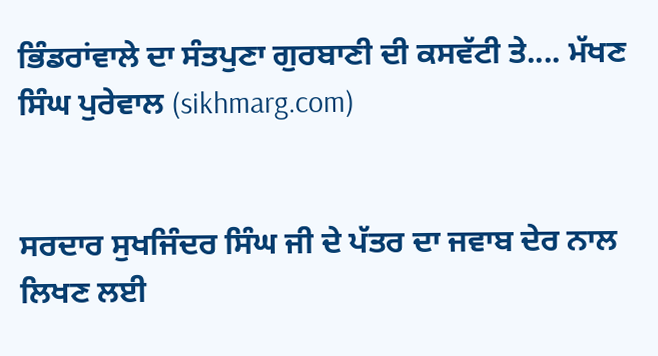ਭਿੰਡਰਾਂਵਾਲੇ ਦਾ ਸੰਤਪੁਣਾ ਗੁਰਬਾਣੀ ਦੀ ਕਸਵੱਟੀ ਤੇ.... ਮੱਖਣ ਸਿੰਘ ਪੁਰੇਵਾਲ (sikhmarg.com)


ਸਰਦਾਰ ਸੁਖਜਿੰਦਰ ਸਿੰਘ ਜੀ ਦੇ ਪੱਤਰ ਦਾ ਜਵਾਬ ਦੇਰ ਨਾਲ ਲਿਖਣ ਲਈ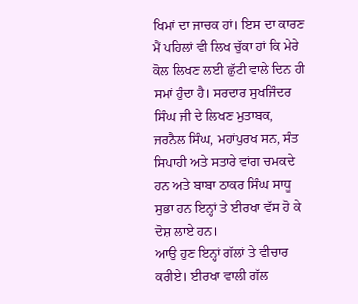ਖਿਮਾਂ ਦਾ ਜਾਚਕ ਹਾਂ। ਇਸ ਦਾ ਕਾਰਣ ਮੈਂ ਪਹਿਲਾਂ ਵੀ ਲਿਖ ਚੁੱਕਾ ਹਾਂ ਕਿ ਮੇਰੇ ਕੋਲ ਲਿਖਣ ਲਈ ਛੁੱਟੀ ਵਾਲੇ ਦਿਨ ਹੀ ਸਮਾਂ ਹੁੰਦਾ ਹੈ। ਸਰਦਾਰ ਸੁਖਜਿੰਦਰ ਸਿੰਘ ਜੀ ਦੇ ਲਿਖਣ ਮੁਤਾਬਕ, ਜਰਨੈਲ ਸਿੰਘ, ਮਹਾਂਪੁਰਖ ਸਨ, ਸੰਤ ਸਿਪਾਹੀ ਅਤੇ ਸਤਾਰੇ ਵਾਂਗ ਚਮਕਦੇ ਹਨ ਅਤੇ ਬਾਬਾ ਠਾਕਰ ਸਿੰਘ ਸਾਧੂ ਸੁਭਾ ਹਨ ਇਨ੍ਹਾਂ ਤੇ ਈਰਖਾ ਵੱਸ ਹੋ ਕੇ ਦੋਸ਼ ਲਾਏ ਹਨ।
ਆਉ ਹੁਣ ਇਨ੍ਹਾਂ ਗੱਲਾਂ ਤੇ ਵੀਚਾਰ ਕਰੀਏ। ਈਰਖਾ ਵਾਲੀ ਗੱਲ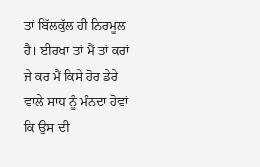ਤਾਂ ਬਿੱਲਕੁੱਲ ਹੀ ਨਿਰਮੂਲ ਹੈ। ਈਰਖਾ ਤਾਂ ਮੈਂ ਤਾਂ ਕਰਾਂ ਜੇ ਕਰ ਮੈਂ ਕਿਸੇ ਹੋਰ ਡੇਰੇ ਵਾਲੇ ਸਾਧ ਨੂੰ ਮੰਨਦਾ ਹੋਵਾਂ ਕਿ ਉਸ ਦੀ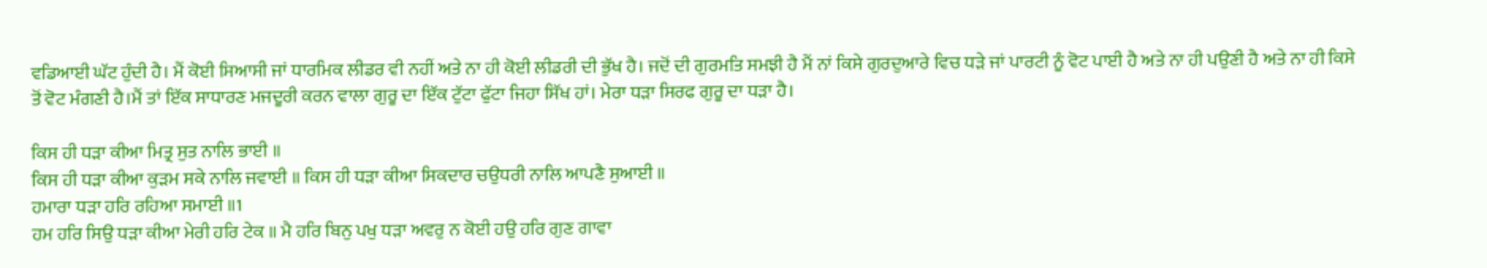ਵਡਿਆਈ ਘੱਟ ਹੁੰਦੀ ਹੈ। ਮੈਂ ਕੋਈ ਸਿਆਸੀ ਜਾਂ ਧਾਰਮਿਕ ਲੀਡਰ ਵੀ ਨਹੀਂ ਅਤੇ ਨਾ ਹੀ ਕੋਈ ਲੀਡਰੀ ਦੀ ਭੁੱਖ ਹੈ। ਜਦੋਂ ਦੀ ਗੁਰਮਤਿ ਸਮਝੀ ਹੈ ਮੈਂ ਨਾਂ ਕਿਸੇ ਗੁਰਦੁਆਰੇ ਵਿਚ ਧੜੇ ਜਾਂ ਪਾਰਟੀ ਨੂੰ ਵੋਟ ਪਾਈ ਹੈ ਅਤੇ ਨਾ ਹੀ ਪਉਣੀ ਹੈ ਅਤੇ ਨਾ ਹੀ ਕਿਸੇ ਤੋਂ ਵੋਟ ਮੰਗਣੀ ਹੈ।ਮੈਂ ਤਾਂ ਇੱਕ ਸਾਧਾਰਣ ਮਜਦੂਰੀ ਕਰਨ ਵਾਲਾ ਗੁਰੂ ਦਾ ਇੱਕ ਟੁੱਟਾ ਫੁੱਟਾ ਜਿਹਾ ਸਿੱਖ ਹਾਂ। ਮੇਰਾ ਧੜਾ ਸਿਰਫ ਗੁਰੂ ਦਾ ਧੜਾ ਹੈ।

ਕਿਸ ਹੀ ਧੜਾ ਕੀਆ ਮਿਤ੍ਰ ਸੁਤ ਨਾਲਿ ਭਾਈ ॥
ਕਿਸ ਹੀ ਧੜਾ ਕੀਆ ਕੁੜਮ ਸਕੇ ਨਾਲਿ ਜਵਾਈ ॥ ਕਿਸ ਹੀ ਧੜਾ ਕੀਆ ਸਿਕਦਾਰ ਚਉਧਰੀ ਨਾਲਿ ਆਪਣੈ ਸੁਆਈ ॥
ਹਮਾਰਾ ਧੜਾ ਹਰਿ ਰਹਿਆ ਸਮਾਈ ॥1
ਹਮ ਹਰਿ ਸਿਉ ਧੜਾ ਕੀਆ ਮੇਰੀ ਹਰਿ ਟੇਕ ॥ ਮੈ ਹਰਿ ਬਿਨੁ ਪਖੁ ਧੜਾ ਅਵਰੁ ਨ ਕੋਈ ਹਉ ਹਰਿ ਗੁਣ ਗਾਵਾ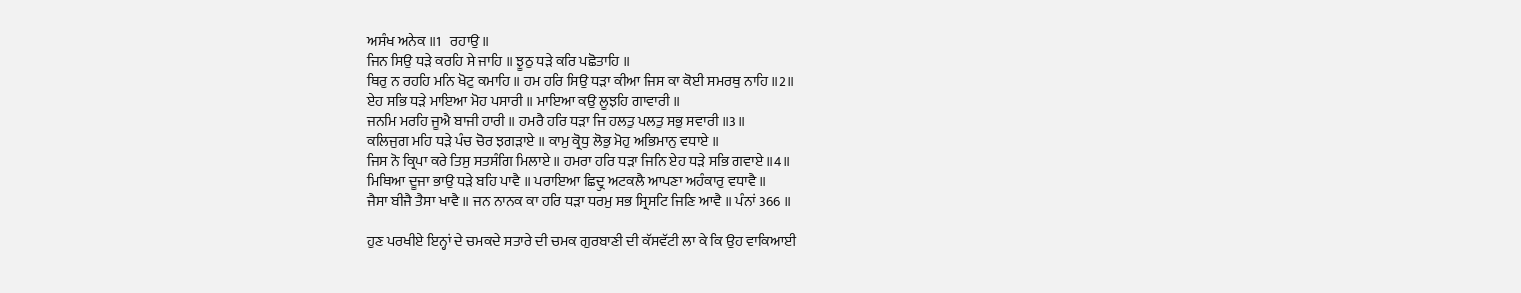ਅਸੰਖ ਅਨੇਕ ॥1   ਰਹਾਉ ॥
ਜਿਨ ਸਿਉ ਧੜੇ ਕਰਹਿ ਸੇ ਜਾਹਿ ॥ ਝੂਠੁ ਧੜੇ ਕਰਿ ਪਛੋਤਾਹਿ ॥
ਥਿਰੁ ਨ ਰਹਹਿ ਮਨਿ ਖੋਟੁ ਕਮਾਹਿ ॥ ਹਮ ਹਰਿ ਸਿਉ ਧੜਾ ਕੀਆ ਜਿਸ ਕਾ ਕੋਈ ਸਮਰਥੁ ਨਾਹਿ ॥2॥
ਏਹ ਸਭਿ ਧੜੇ ਮਾਇਆ ਮੋਹ ਪਸਾਰੀ ॥ ਮਾਇਆ ਕਉ ਲੂਝਹਿ ਗਾਵਾਰੀ ॥
ਜਨਮਿ ਮਰਹਿ ਜੂਐ ਬਾਜੀ ਹਾਰੀ ॥ ਹਮਰੈ ਹਰਿ ਧੜਾ ਜਿ ਹਲਤੁ ਪਲਤੁ ਸਭੁ ਸਵਾਰੀ ॥3॥
ਕਲਿਜੁਗ ਮਹਿ ਧੜੇ ਪੰਚ ਚੋਰ ਝਗੜਾਏ ॥ ਕਾਮੁ ਕ੍ਰੋਧੁ ਲੋਭੁ ਮੋਹੁ ਅਭਿਮਾਨੁ ਵਧਾਏ ॥
ਜਿਸ ਨੋ ਕ੍ਰਿਪਾ ਕਰੇ ਤਿਸੁ ਸਤਸੰਗਿ ਮਿਲਾਏ ॥ ਹਮਰਾ ਹਰਿ ਧੜਾ ਜਿਨਿ ਏਹ ਧੜੇ ਸਭਿ ਗਵਾਏ ॥4॥
ਮਿਥਿਆ ਦੂਜਾ ਭਾਉ ਧੜੇ ਬਹਿ ਪਾਵੈ ॥ ਪਰਾਇਆ ਛਿਦ੍ਰੁ ਅਟਕਲੈ ਆਪਣਾ ਅਹੰਕਾਰੁ ਵਧਾਵੈ ॥
ਜੈਸਾ ਬੀਜੈ ਤੈਸਾ ਖਾਵੈ ॥ ਜਨ ਨਾਨਕ ਕਾ ਹਰਿ ਧੜਾ ਧਰਮੁ ਸਭ ਸ੍ਰਿਸਟਿ ਜਿਣਿ ਆਵੈ ॥ ਪੰਨਾਂ 366 ॥

ਹੁਣ ਪਰਖੀਏ ਇਨ੍ਹਾਂ ਦੇ ਚਮਕਦੇ ਸਤਾਰੇ ਦੀ ਚਮਕ ਗੁਰਬਾਣੀ ਦੀ ਕੱਸਵੱਟੀ ਲਾ ਕੇ ਕਿ ਉਹ ਵਾਕਿਆਈ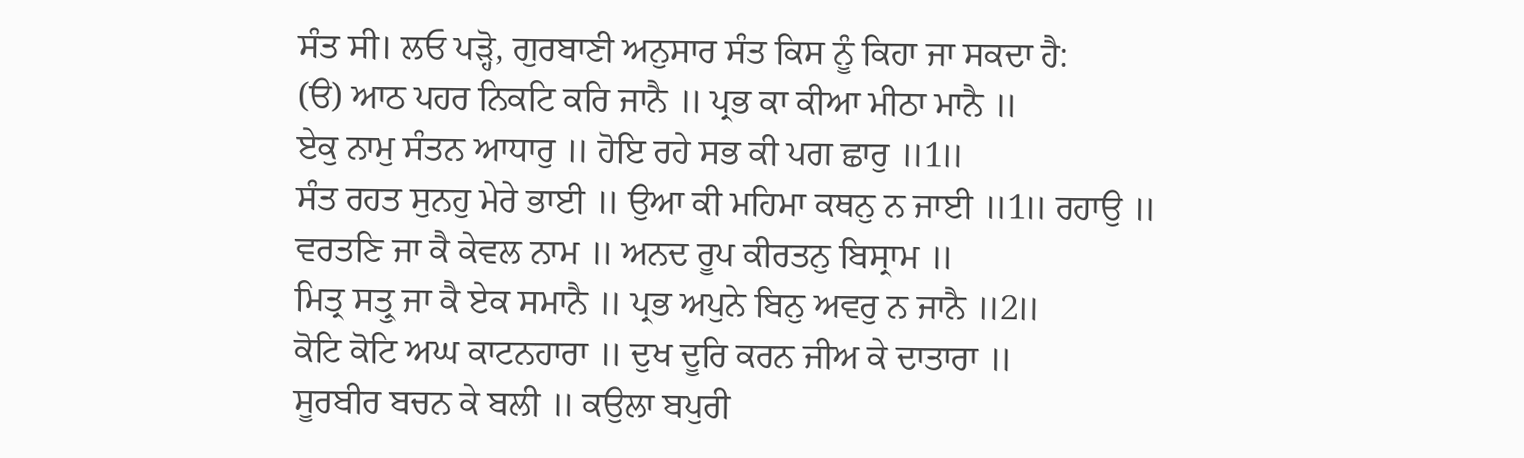ਸੰਤ ਸੀ। ਲਓ ਪੜ੍ਹੋ, ਗੁਰਬਾਣੀ ਅਨੁਸਾਰ ਸੰਤ ਕਿਸ ਨੂੰ ਕਿਹਾ ਜਾ ਸਕਦਾ ਹੈ:
(ੳ) ਆਠ ਪਹਰ ਨਿਕਟਿ ਕਰਿ ਜਾਨੈ ॥ ਪ੍ਰਭ ਕਾ ਕੀਆ ਮੀਠਾ ਮਾਨੈ ॥
ਏਕੁ ਨਾਮੁ ਸੰਤਨ ਆਧਾਰੁ ॥ ਹੋਇ ਰਹੇ ਸਭ ਕੀ ਪਗ ਛਾਰੁ ॥1॥
ਸੰਤ ਰਹਤ ਸੁਨਹੁ ਮੇਰੇ ਭਾਈ ॥ ਉਆ ਕੀ ਮਹਿਮਾ ਕਥਨੁ ਨ ਜਾਈ ॥1॥ ਰਹਾਉ ॥
ਵਰਤਣਿ ਜਾ ਕੈ ਕੇਵਲ ਨਾਮ ॥ ਅਨਦ ਰੂਪ ਕੀਰਤਨੁ ਬਿਸ੍ਰਾਮ ॥
ਮਿਤ੍ਰ ਸਤ੍ਰੁ ਜਾ ਕੈ ਏਕ ਸਮਾਨੈ ॥ ਪ੍ਰਭ ਅਪੁਨੇ ਬਿਨੁ ਅਵਰੁ ਨ ਜਾਨੈ ॥2॥
ਕੋਟਿ ਕੋਟਿ ਅਘ ਕਾਟਨਹਾਰਾ ॥ ਦੁਖ ਦੂਰਿ ਕਰਨ ਜੀਅ ਕੇ ਦਾਤਾਰਾ ॥
ਸੂਰਬੀਰ ਬਚਨ ਕੇ ਬਲੀ ॥ ਕਉਲਾ ਬਪੁਰੀ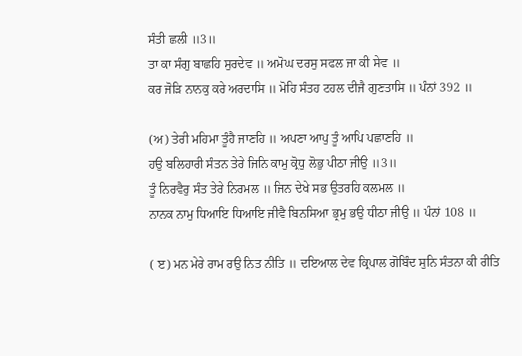ਸੰਤੀ ਛਲੀ ॥3॥
ਤਾ ਕਾ ਸੰਗੁ ਬਾਛਹਿ ਸੁਰਦੇਵ ॥ ਅਮੋਘ ਦਰਸੁ ਸਫਲ ਜਾ ਕੀ ਸੇਵ ॥
ਕਰ ਜੋੜਿ ਨਾਨਕੁ ਕਰੇ ਅਰਦਾਸਿ ॥ ਮੋਹਿ ਸੰਤਹ ਟਹਲ ਦੀਜੈ ਗੁਣਤਾਸਿ ॥ ਪੰਨਾਂ 392 ॥

(ਅ) ਤੇਰੀ ਮਹਿਮਾ ਤੂੰਹੈ ਜਾਣਹਿ ॥ ਅਪਣਾ ਆਪੁ ਤੂੰ ਆਪਿ ਪਛਾਣਹਿ ॥
ਹਉ ਬਲਿਹਾਰੀ ਸੰਤਨ ਤੇਰੇ ਜਿਨਿ ਕਾਮੁ ਕ੍ਰੋਧੁ ਲੋਭੁ ਪੀਠਾ ਜੀਉ ॥3॥
ਤੂੰ ਨਿਰਵੈਰੁ ਸੰਤ ਤੇਰੇ ਨਿਰਮਲ ॥ ਜਿਨ ਦੇਖੇ ਸਭ ਉਤਰਹਿ ਕਲਮਲ ॥
ਨਾਨਕ ਨਾਮੁ ਧਿਆਇ ਧਿਆਇ ਜੀਵੈ ਬਿਨਸਿਆ ਭ੍ਰਮੁ ਭਉ ਧੀਠਾ ਜੀਉ ॥ ਪੰਨਾਂ 108 ॥

( ੲ) ਮਨ ਮੇਰੇ ਰਾਮ ਰਉ ਨਿਤ ਨੀਤਿ ॥ ਦਇਆਲ ਦੇਵ ਕ੍ਰਿਪਾਲ ਗੋਬਿੰਦ ਸੁਨਿ ਸੰਤਨਾ ਕੀ ਰੀਤਿ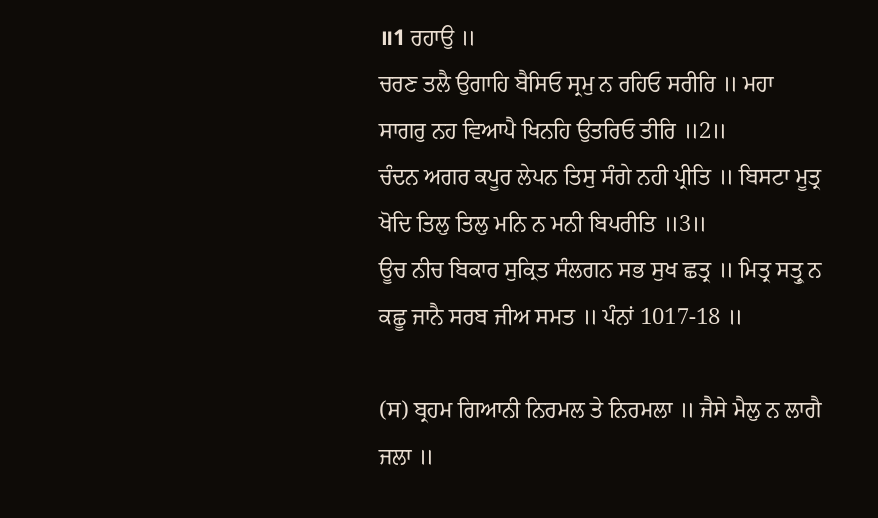॥1 ਰਹਾਉ ॥
ਚਰਣ ਤਲੈ ਉਗਾਹਿ ਬੈਸਿਓ ਸ੍ਰਮੁ ਨ ਰਹਿਓ ਸਰੀਰਿ ॥ ਮਹਾ ਸਾਗਰੁ ਨਹ ਵਿਆਪੈ ਖਿਨਹਿ ਉਤਰਿਓ ਤੀਰਿ ॥2॥
ਚੰਦਨ ਅਗਰ ਕਪੂਰ ਲੇਪਨ ਤਿਸੁ ਸੰਗੇ ਨਹੀ ਪ੍ਰੀਤਿ ॥ ਬਿਸਟਾ ਮੂਤ੍ਰ ਖੋਦਿ ਤਿਲੁ ਤਿਲੁ ਮਨਿ ਨ ਮਨੀ ਬਿਪਰੀਤਿ ॥3॥
ਊਚ ਨੀਚ ਬਿਕਾਰ ਸੁਕ੍ਰਿਤ ਸੰਲਗਨ ਸਭ ਸੁਖ ਛਤ੍ਰ ॥ ਮਿਤ੍ਰ ਸਤ੍ਰੁ ਨ ਕਛੂ ਜਾਨੈ ਸਰਬ ਜੀਅ ਸਮਤ ॥ ਪੰਨਾਂ 1017-18 ॥

(ਸ) ਬ੍ਰਹਮ ਗਿਆਨੀ ਨਿਰਮਲ ਤੇ ਨਿਰਮਲਾ ॥ ਜੈਸੇ ਮੈਲੁ ਨ ਲਾਗੈ ਜਲਾ ॥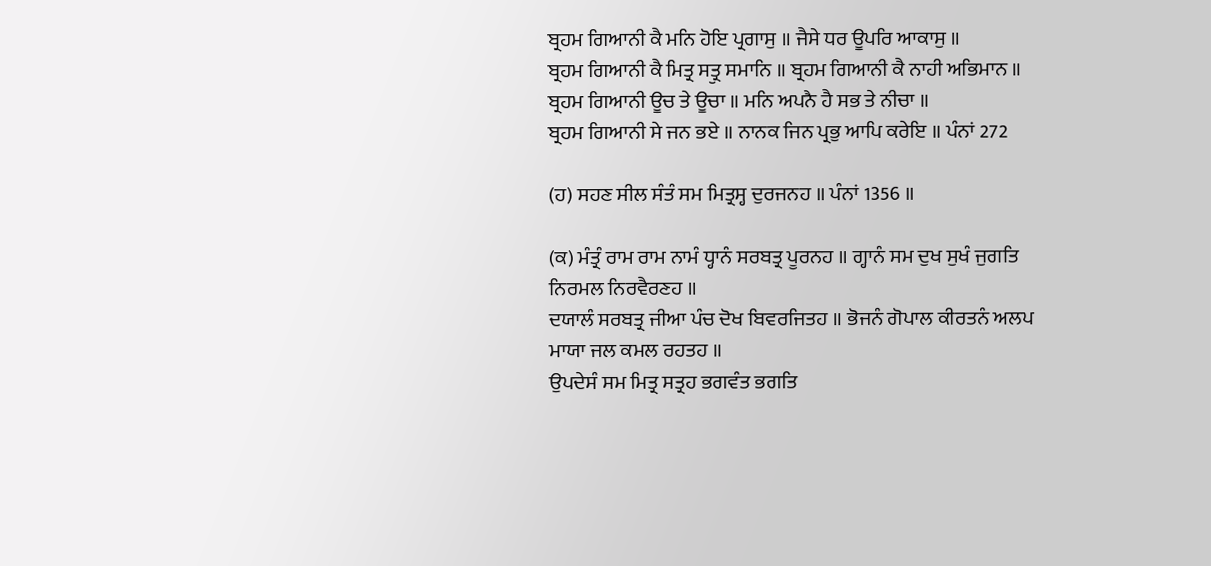ਬ੍ਰਹਮ ਗਿਆਨੀ ਕੈ ਮਨਿ ਹੋਇ ਪ੍ਰਗਾਸੁ ॥ ਜੈਸੇ ਧਰ ਊਪਰਿ ਆਕਾਸੁ ॥
ਬ੍ਰਹਮ ਗਿਆਨੀ ਕੈ ਮਿਤ੍ਰ ਸਤ੍ਰੁ ਸਮਾਨਿ ॥ ਬ੍ਰਹਮ ਗਿਆਨੀ ਕੈ ਨਾਹੀ ਅਭਿਮਾਨ ॥
ਬ੍ਰਹਮ ਗਿਆਨੀ ਊਚ ਤੇ ਊਚਾ ॥ ਮਨਿ ਅਪਨੈ ਹੈ ਸਭ ਤੇ ਨੀਚਾ ॥
ਬ੍ਰਹਮ ਗਿਆਨੀ ਸੇ ਜਨ ਭਏ ॥ ਨਾਨਕ ਜਿਨ ਪ੍ਰਭੁ ਆਪਿ ਕਰੇਇ ॥ ਪੰਨਾਂ 272

(ਹ) ਸਹਣ ਸੀਲ ਸੰਤੰ ਸਮ ਮਿਤ੍ਰਸ੍ਹ ਦੁਰਜਨਹ ॥ ਪੰਨਾਂ 1356 ॥

(ਕ) ਮੰਤ੍ਰੰ ਰਾਮ ਰਾਮ ਨਾਮੰ ਧ੍ਹਾਨੰ ਸਰਬਤ੍ਰ ਪੂਰਨਹ ॥ ਗ੍ਹਾਨੰ ਸਮ ਦੁਖ ਸੁਖੰ ਜੁਗਤਿ ਨਿਰਮਲ ਨਿਰਵੈਰਣਹ ॥
ਦਯਾਲੰ ਸਰਬਤ੍ਰ ਜੀਆ ਪੰਚ ਦੋਖ ਬਿਵਰਜਿਤਹ ॥ ਭੋਜਨੰ ਗੋਪਾਲ ਕੀਰਤਨੰ ਅਲਪ ਮਾਯਾ ਜਲ ਕਮਲ ਰਹਤਹ ॥
ਉਪਦੇਸੰ ਸਮ ਮਿਤ੍ਰ ਸਤ੍ਰਹ ਭਗਵੰਤ ਭਗਤਿ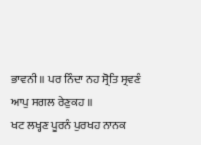ਭਾਵਨੀ ॥ ਪਰ ਨਿੰਦਾ ਨਹ ਸ੍ਰੋਤਿ ਸ੍ਰਵਣੰ ਆਪੁ ਸਗਲ ਰੇਣੁਕਹ ॥
ਖਟ ਲਖ੍ਹਣ ਪੂਰਨੰ ਪੁਰਖਹ ਨਾਨਕ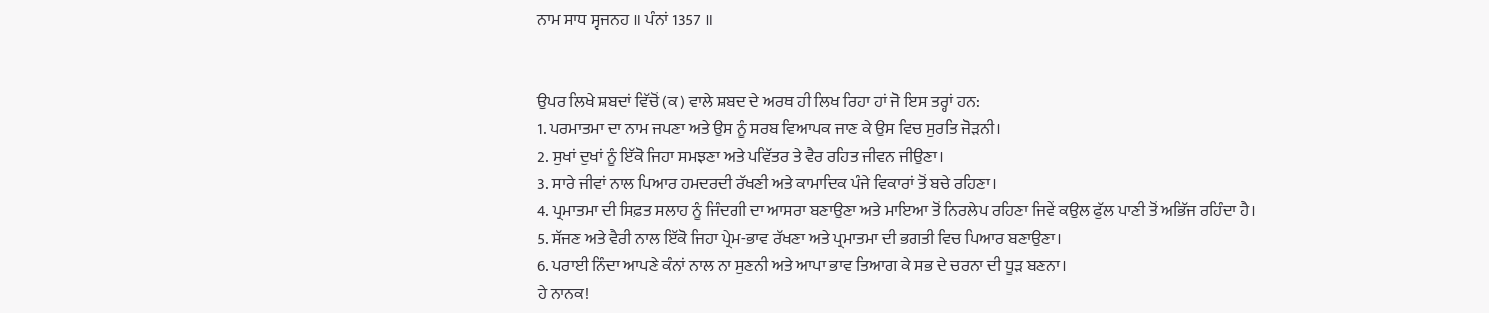ਨਾਮ ਸਾਧ ਸ੍ਵਜਨਹ ॥ ਪੰਨਾਂ 1357 ॥


ਉਪਰ ਲਿਖੇ ਸ਼ਬਦਾਂ ਵਿੱਚੋਂ (ਕ) ਵਾਲੇ ਸ਼ਬਦ ਦੇ ਅਰਥ ਹੀ ਲਿਖ ਰਿਹਾ ਹਾਂ ਜੋ ਇਸ ਤਰ੍ਹਾਂ ਹਨ:
1. ਪਰਮਾਤਮਾ ਦਾ ਨਾਮ ਜਪਣਾ ਅਤੇ ਉਸ ਨੂੰ ਸਰਬ ਵਿਆਪਕ ਜਾਣ ਕੇ ਉਸ ਵਿਚ ਸੁਰਤਿ ਜੋੜਨੀ।
2. ਸੁਖਾਂ ਦੁਖਾਂ ਨੂੰ ਇੱਕੋ ਜਿਹਾ ਸਮਝਣਾ ਅਤੇ ਪਵਿੱਤਰ ਤੇ ਵੈਰ ਰਹਿਤ ਜੀਵਨ ਜੀਉਣਾ।
3. ਸਾਰੇ ਜੀਵਾਂ ਨਾਲ ਪਿਆਰ ਹਮਦਰਦੀ ਰੱਖਣੀ ਅਤੇ ਕਾਮਾਦਿਕ ਪੰਜੇ ਵਿਕਾਰਾਂ ਤੋਂ ਬਚੇ ਰਹਿਣਾ।
4. ਪ੍ਰਮਾਤਮਾ ਦੀ ਸਿਫ਼ਤ ਸਲਾਹ ਨੂੰ ਜਿੰਦਗੀ ਦਾ ਆਸਰਾ ਬਣਾਉਣਾ ਅਤੇ ਮਾਇਆ ਤੋਂ ਨਿਰਲੇਪ ਰਹਿਣਾ ਜਿਵੇਂ ਕਉਲ ਫੁੱਲ ਪਾਣੀ ਤੋਂ ਅਭਿੱਜ ਰਹਿੰਦਾ ਹੈ।
5. ਸੱਜਣ ਅਤੇ ਵੈਰੀ ਨਾਲ ਇੱਕੋ ਜਿਹਾ ਪ੍ਰੇਮ-ਭਾਵ ਰੱਖਣਾ ਅਤੇ ਪ੍ਰਮਾਤਮਾ ਦੀ ਭਗਤੀ ਵਿਚ ਪਿਆਰ ਬਣਾਉਣਾ।
6. ਪਰਾਈ ਨਿੰਦਾ ਆਪਣੇ ਕੰਨਾਂ ਨਾਲ ਨਾ ਸੁਣਨੀ ਅਤੇ ਆਪਾ ਭਾਵ ਤਿਆਗ ਕੇ ਸਭ ਦੇ ਚਰਨਾ ਦੀ ਧੂੜ ਬਣਨਾ।
ਹੇ ਨਾਨਕ!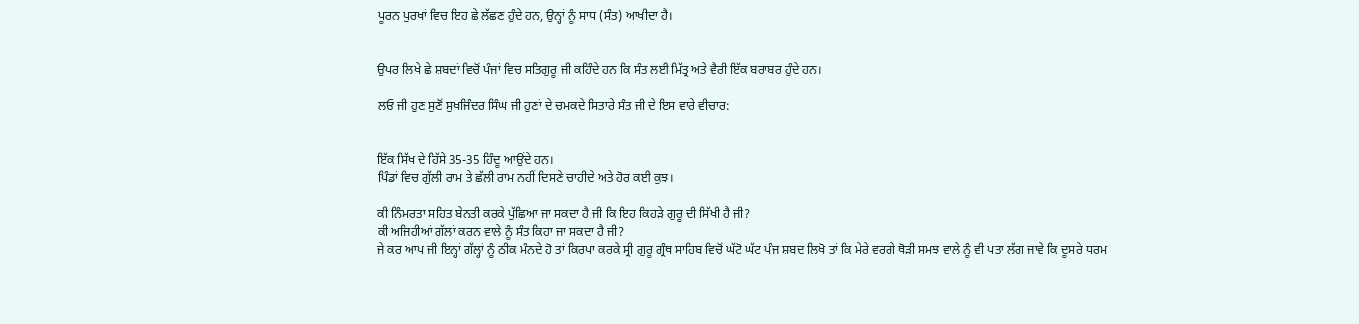ਪੂਰਨ ਪੁਰਖਾਂ ਵਿਚ ਇਹ ਛੇ ਲੱਛਣ ਹੁੰਦੇ ਹਨ, ਉਨ੍ਹਾਂ ਨੂੰ ਸਾਧ (ਸੰਤ) ਆਖੀਦਾ ਹੈ।


ਉਪਰ ਲਿਖੇ ਛੇ ਸ਼ਬਦਾਂ ਵਿਚੋਂ ਪੰਜਾਂ ਵਿਚ ਸਤਿਗੁਰੂ ਜੀ ਕਹਿੰਦੇ ਹਨ ਕਿ ਸੰਤ ਲਈ ਮਿੱਤ੍ਰ ਅਤੇ ਵੈਰੀ ਇੱਕ ਬਰਾਬਰ ਹੁੰਦੇ ਹਨ।

ਲਓ ਜੀ ਹੁਣ ਸੁਣੋਂ ਸੁਖਜਿੰਦਰ ਸਿੰਘ ਜੀ ਹੁਣਾਂ ਦੇ ਚਮਕਦੇ ਸਿਤਾਰੇ ਸੰਤ ਜੀ ਦੇ ਇਸ ਵਾਰੇ ਵੀਚਾਰ:


ਇੱਕ ਸਿੱਖ ਦੇ ਹਿੱਸੇ 35-35 ਹਿੰਦੂ ਆਉਂਦੇ ਹਨ।
ਪਿੰਡਾਂ ਵਿਚ ਗੁੱਲੀ ਰਾਮ ਤੇ ਛੱਲੀ ਰਾਮ ਨਹੀਂ ਦਿਸਣੇ ਚਾਹੀਦੇ ਅਤੇ ਹੋਰ ਕਈ ਕੁਝ।

ਕੀ ਨਿੰਮਰਤਾ ਸਹਿਤ ਬੇਨਤੀ ਕਰਕੇ ਪੁੱਛਿਆ ਜਾ ਸਕਦਾ ਹੈ ਜੀ ਕਿ ਇਹ ਕਿਹੜੇ ਗੁਰੂ ਦੀ ਸਿੱਖੀ ਹੈ ਜੀ?
ਕੀ ਅਜਿਹੀਆਂ ਗੱਲਾਂ ਕਰਨ ਵਾਲੇ ਨੂੰ ਸੰਤ ਕਿਹਾ ਜਾ ਸਕਦਾ ਹੈ ਜੀ?
ਜੇ ਕਰ ਆਪ ਜੀ ਇਨ੍ਹਾਂ ਗੱਲ੍ਹਾਂ ਨੂੰ ਠੀਕ ਮੰਨਦੇ ਹੋ ਤਾਂ ਕਿਰਪਾ ਕਰਕੇ ਸ੍ਰੀ ਗੁਰੂ ਗ੍ਰੰਥ ਸਾਹਿਬ ਵਿਚੋਂ ਘੱਟੋ ਘੱਟ ਪੰਜ ਸ਼ਬਦ ਲਿਖੋ ਤਾਂ ਕਿ ਮੇਰੇ ਵਰਗੇ ਥੋੜੀ ਸਮਝ ਵਾਲੇ ਨੂੰ ਵੀ ਪਤਾ ਲੱਗ ਜਾਵੇ ਕਿ ਦੂਸਰੇ ਧਰਮ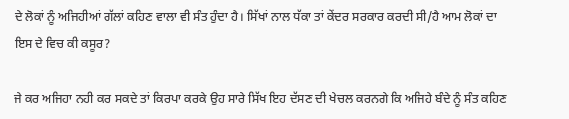ਦੇ ਲੋਕਾਂ ਨੂੰ ਅਜਿਹੀਆਂ ਗੱਲਾਂ ਕਹਿਣ ਵਾਲਾ ਵੀ ਸੰਤ ਹੁੰਦਾ ਹੈ। ਸਿੱਖਾਂ ਨਾਲ ਧੱਕਾ ਤਾਂ ਕੇਂਦਰ ਸਰਕਾਰ ਕਰਦੀ ਸੀ/ਹੈ ਆਮ ਲੋਕਾਂ ਦਾ ਇਸ ਦੇ ਵਿਚ ਕੀ ਕਸੂਰ?

ਜੇ ਕਰ ਅਜਿਹਾ ਨਹੀ ਕਰ ਸਕਦੇ ਤਾਂ ਕਿਰਪਾ ਕਰਕੇ ਉਹ ਸਾਰੇ ਸਿੱਖ ਇਹ ਦੱਸਣ ਦੀ ਖੇਚਲ ਕਰਨਗੇ ਕਿ ਅਜਿਹੇ ਬੰਦੇ ਨੂੰ ਸੰਤ ਕਹਿਣ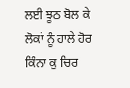ਲਈ ਝੂਠ ਬੋਲ ਕੇ ਲੋਕਾਂ ਨੂੰ ਹਾਲੇ ਹੋਰ ਕਿੰਨਾ ਕੁ ਚਿਰ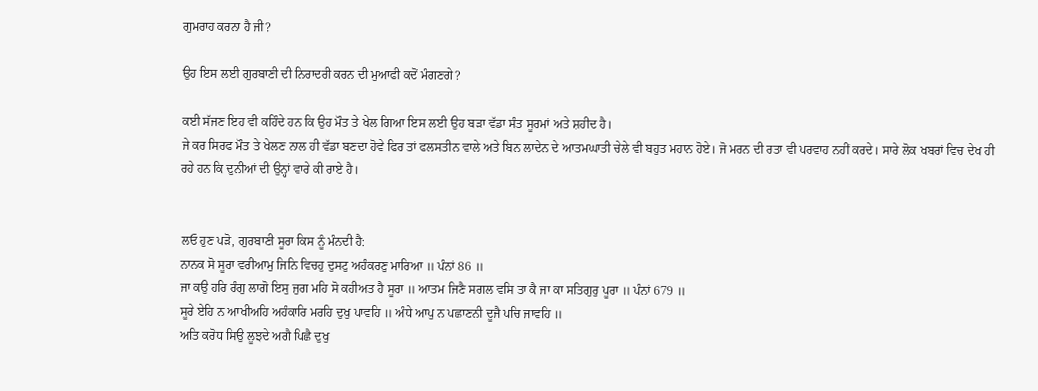ਗੁਮਰਾਹ ਕਰਨਾ ਹੈ ਜੀ?

ਉਹ ਇਸ ਲਈ ਗੁਰਬਾਣੀ ਦੀ ਨਿਰਾਦਰੀ ਕਰਨ ਦੀ ਮੁਆਫੀ ਕਦੋਂ ਮੰਗਣਗੇ?

ਕਈ ਸੱਜਣ ਇਹ ਵੀ ਕਹਿੰਦੇ ਹਨ ਕਿ ਉਹ ਮੌਤ ਤੇ ਖੇਲ ਗਿਆ ਇਸ ਲਈ ਉਹ ਬੜਾ ਵੱਡਾ ਸੰਤ ਸੂਰਮਾਂ ਅਤੇ ਸ਼ਹੀਦ ਹੈ।
ਜੇ ਕਰ ਸਿਰਫ ਮੌਤ ਤੇ ਖੇਲਣ ਨਾਲ ਹੀ ਵੱਡਾ ਬਣਦਾ ਹੋਵੇ ਫਿਰ ਤਾਂ ਫਲਸਤੀਨ ਵਾਲੇ ਅਤੇ ਬਿਨ ਲਾਦੇਨ ਦੇ ਆਤਮਘਾਤੀ ਚੇਲੇ ਵੀ ਬਹੁਤ ਮਹਾਨ ਹੋਏ। ਜੋ ਮਰਨ ਦੀ ਰਤਾ ਵੀ ਪਰਵਾਹ ਨਹੀਂ ਕਰਦੇ। ਸਾਰੇ ਲੋਕ ਖਬਰਾਂ ਵਿਚ ਦੇਖ ਹੀ ਰਹੇ ਹਨ ਕਿ ਦੁਨੀਆਂ ਦੀ ਉਨ੍ਹਾਂ ਵਾਰੇ ਕੀ ਰਾਏ ਹੈ।


ਲਓ ਹੁਣ ਪੜੋ, ਗੁਰਬਾਣੀ ਸੂਰਾ ਕਿਸ ਨੂੰ ਮੰਨਦੀ ਹੈ:
ਨਾਨਕ ਸੋ ਸੂਰਾ ਵਰੀਆਮੁ ਜਿਨਿ ਵਿਚਹੁ ਦੁਸਟੁ ਅਹੰਕਰਣੁ ਮਾਰਿਆ ॥ ਪੰਨਾਂ 86 ॥
ਜਾ ਕਉ ਹਰਿ ਰੰਗੁ ਲਾਗੋ ਇਸੁ ਜੁਗ ਮਹਿ ਸੋ ਕਹੀਅਤ ਹੈ ਸੂਰਾ ॥ ਆਤਮ ਜਿਣੈ ਸਗਲ ਵਸਿ ਤਾ ਕੈ ਜਾ ਕਾ ਸਤਿਗੁਰੁ ਪੂਰਾ ॥ ਪੰਨਾਂ 679 ॥
ਸੂਰੇ ਏਹਿ ਨ ਆਖੀਅਹਿ ਅਹੰਕਾਰਿ ਮਰਹਿ ਦੁਖੁ ਪਾਵਹਿ ॥ ਅੰਧੇ ਆਪੁ ਨ ਪਛਾਣਨੀ ਦੂਜੈ ਪਚਿ ਜਾਵਹਿ ॥
ਅਤਿ ਕਰੋਧ ਸਿਉ ਲੂਝਦੇ ਅਗੈ ਪਿਛੈ ਦੁਖੁ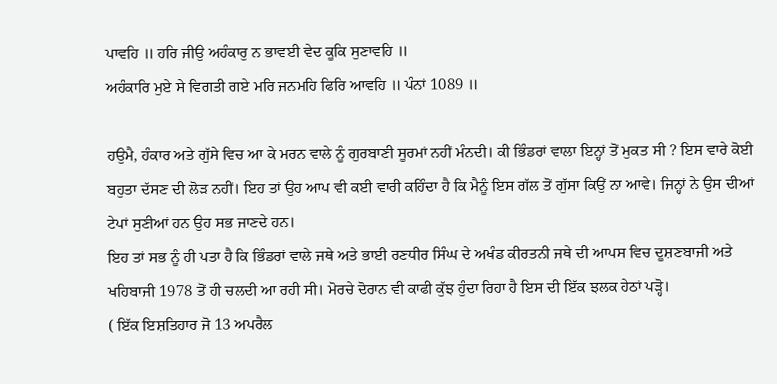ਪਾਵਹਿ ॥ ਹਰਿ ਜੀਉ ਅਹੰਕਾਰੁ ਨ ਭਾਵਈ ਵੇਦ ਕੂਕਿ ਸੁਣਾਵਹਿ ॥
ਅਹੰਕਾਰਿ ਮੁਏ ਸੇ ਵਿਗਤੀ ਗਏ ਮਰਿ ਜਨਮਹਿ ਫਿਰਿ ਆਵਹਿ ॥ ਪੰਨਾਂ 1089 ॥

ਹਉਮੈ, ਹੰਕਾਰ ਅਤੇ ਗੁੱਸੇ ਵਿਚ ਆ ਕੇ ਮਰਨ ਵਾਲੇ ਨੂੰ ਗੁਰਬਾਣੀ ਸੂਰਮਾਂ ਨਹੀਂ ਮੰਨਦੀ। ਕੀ ਭਿੰਡਰਾਂ ਵਾਲਾ ਇਨ੍ਹਾਂ ਤੋਂ ਮੁਕਤ ਸੀ ? ਇਸ ਵਾਰੇ ਕੋਈ ਬਹੁਤਾ ਦੱਸਣ ਦੀ ਲੋੜ ਨਹੀਂ। ਇਹ ਤਾਂ ਉਹ ਆਪ ਵੀ ਕਈ ਵਾਰੀ ਕਹਿੰਦਾ ਹੈ ਕਿ ਮੈਨੂੰ ਇਸ ਗੱਲ ਤੋਂ ਗੁੱਸਾ ਕਿਉਂ ਨਾ ਆਵੇ। ਜਿਨ੍ਹਾਂ ਨੇ ਉਸ ਦੀਆਂ ਟੇਪਾਂ ਸੁਣੀਆਂ ਹਨ ਉਹ ਸਭ ਜਾਣਦੇ ਹਨ।
ਇਹ ਤਾਂ ਸਭ ਨੂੰ ਹੀ ਪਤਾ ਹੈ ਕਿ ਭਿੰਡਰਾਂ ਵਾਲੇ ਜਥੇ ਅਤੇ ਭਾਈ ਰਣਧੀਰ ਸਿੰਘ ਦੇ ਅਖੰਡ ਕੀਰਤਨੀ ਜਥੇ ਦੀ ਆਪਸ ਵਿਚ ਦੂਸ਼ਣਬਾਜੀ ਅਤੇ ਖਹਿਬਾਜੀ 1978 ਤੋਂ ਹੀ ਚਲਦੀ ਆ ਰਹੀ ਸੀ। ਮੋਰਚੇ ਦੋਰਾਨ ਵੀ ਕਾਫੀ ਕੁੱਝ ਹੁੰਦਾ ਰਿਹਾ ਹੈ ਇਸ ਦੀ ਇੱਕ ਝਲਕ ਹੇਠਾਂ ਪੜ੍ਹੋ।
( ਇੱਕ ਇਸ਼ਤਿਹਾਰ ਜੋ 13 ਅਪਰੈਲ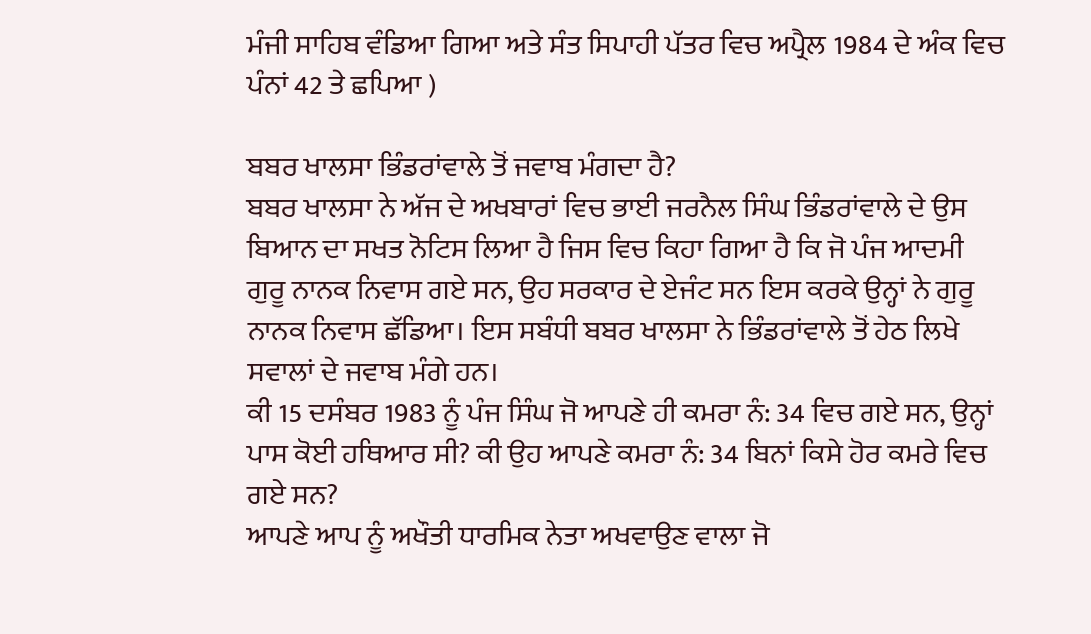ਮੰਜੀ ਸਾਹਿਬ ਵੰਡਿਆ ਗਿਆ ਅਤੇ ਸੰਤ ਸਿਪਾਹੀ ਪੱਤਰ ਵਿਚ ਅਪ੍ਰੈਲ 1984 ਦੇ ਅੰਕ ਵਿਚ ਪੰਨਾਂ 42 ਤੇ ਛਪਿਆ )

ਬਬਰ ਖਾਲਸਾ ਭਿੰਡਰਾਂਵਾਲੇ ਤੋਂ ਜਵਾਬ ਮੰਗਦਾ ਹੈ?
ਬਬਰ ਖਾਲਸਾ ਨੇ ਅੱਜ ਦੇ ਅਖਬਾਰਾਂ ਵਿਚ ਭਾਈ ਜਰਨੈਲ ਸਿੰਘ ਭਿੰਡਰਾਂਵਾਲੇ ਦੇ ਉਸ ਬਿਆਨ ਦਾ ਸਖਤ ਨੋਟਿਸ ਲਿਆ ਹੈ ਜਿਸ ਵਿਚ ਕਿਹਾ ਗਿਆ ਹੈ ਕਿ ਜੋ ਪੰਜ ਆਦਮੀ ਗੁਰੂ ਨਾਨਕ ਨਿਵਾਸ ਗਏ ਸਨ, ਉਹ ਸਰਕਾਰ ਦੇ ਏਜੰਟ ਸਨ ਇਸ ਕਰਕੇ ਉਨ੍ਹਾਂ ਨੇ ਗੁਰੂ ਨਾਨਕ ਨਿਵਾਸ ਛੱਡਿਆ। ਇਸ ਸਬੰਧੀ ਬਬਰ ਖਾਲਸਾ ਨੇ ਭਿੰਡਰਾਂਵਾਲੇ ਤੋਂ ਹੇਠ ਲਿਖੇ ਸਵਾਲਾਂ ਦੇ ਜਵਾਬ ਮੰਗੇ ਹਨ।
ਕੀ 15 ਦਸੰਬਰ 1983 ਨੂੰ ਪੰਜ ਸਿੰਘ ਜੋ ਆਪਣੇ ਹੀ ਕਮਰਾ ਨੰ: 34 ਵਿਚ ਗਏ ਸਨ, ਉਨ੍ਹਾਂ ਪਾਸ ਕੋਈ ਹਥਿਆਰ ਸੀ? ਕੀ ਉਹ ਆਪਣੇ ਕਮਰਾ ਨੰ: 34 ਬਿਨਾਂ ਕਿਸੇ ਹੋਰ ਕਮਰੇ ਵਿਚ ਗਏ ਸਨ?
ਆਪਣੇ ਆਪ ਨੂੰ ਅਖੌਤੀ ਧਾਰਮਿਕ ਨੇਤਾ ਅਖਵਾਉਣ ਵਾਲਾ ਜੋ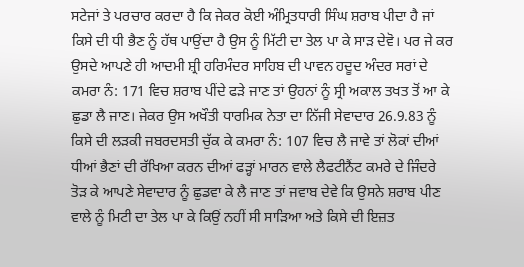ਸਟੇਜਾਂ ਤੇ ਪਰਚਾਰ ਕਰਦਾ ਹੈ ਕਿ ਜੇਕਰ ਕੋਈ ਅੰਮ੍ਰਿਤਧਾਰੀ ਸਿੰਘ ਸ਼ਰਾਬ ਪੀਦਾ ਹੈ ਜਾਂ ਕਿਸੇ ਦੀ ਧੀ ਭੈਣ ਨੂੰ ਹੱਥ ਪਾਉਂਦਾ ਹੈ ਉਸ ਨੂੰ ਮਿੱਟੀ ਦਾ ਤੇਲ ਪਾ ਕੇ ਸਾੜ ਦੇਵੋ। ਪਰ ਜੇ ਕਰ ਉਸਦੇ ਆਪਣੇ ਹੀ ਆਦਮੀ ਸ਼੍ਰੀ ਹਰਿਮੰਦਰ ਸਾਹਿਬ ਦੀ ਪਾਵਨ ਹਦੂਦ ਅੰਦਰ ਸਰਾਂ ਦੇ ਕਮਰਾ ਨੰ: 171 ਵਿਚ ਸ਼ਰਾਬ ਪੀਂਦੇ ਫੜੇ ਜਾਣ ਤਾਂ ਉਹਨਾਂ ਨੂੰ ਸ੍ਰੀ ਅਕਾਲ ਤਖਤ ਤੋਂ ਆ ਕੇ ਛੁਡਾ ਲੈ ਜਾਣ। ਜੇਕਰ ਉਸ ਅਖੌਤੀ ਧਾਰਮਿਕ ਨੇਤਾ ਦਾ ਨਿੱਜੀ ਸੇਵਾਦਾਰ 26.9.83 ਨੂੰ ਕਿਸੇ ਦੀ ਲੜਕੀ ਜਬਰਦਸਤੀ ਚੁੱਕ ਕੇ ਕਮਰਾ ਨੰ: 107 ਵਿਚ ਲੈ ਜਾਵੇ ਤਾਂ ਲੋਕਾਂ ਦੀਆਂ ਧੀਆਂ ਭੈਣਾਂ ਦੀ ਰੱਖਿਆ ਕਰਨ ਦੀਆਂ ਫੜ੍ਹਾਂ ਮਾਰਨ ਵਾਲੇ ਲੈਫਟੀਨੈਂਟ ਕਮਰੇ ਦੇ ਜਿੰਦਰੇ ਤੋੜ ਕੇ ਆਪਣੇ ਸੇਵਾਦਾਰ ਨੂੰ ਛੁਡਵਾ ਕੇ ਲੈ ਜਾਣ ਤਾਂ ਜਵਾਬ ਦੇਵੇ ਕਿ ਉਸਨੇ ਸ਼ਰਾਬ ਪੀਣ ਵਾਲੇ ਨੂੰ ਮਿਟੀ ਦਾ ਤੇਲ ਪਾ ਕੇ ਕਿਉਂ ਨਹੀਂ ਸੀ ਸਾੜਿਆ ਅਤੇ ਕਿਸੇ ਦੀ ਇਜ਼ਤ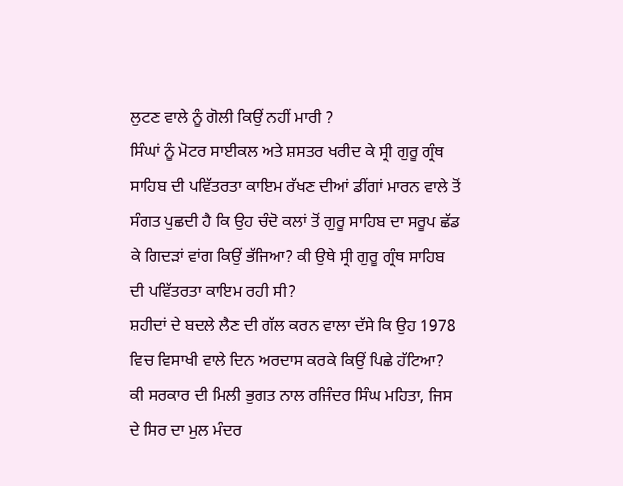ਲੁਟਣ ਵਾਲੇ ਨੂੰ ਗੋਲੀ ਕਿਉਂ ਨਹੀਂ ਮਾਰੀ ?
ਸਿੰਘਾਂ ਨੂੰ ਮੋਟਰ ਸਾਈਕਲ ਅਤੇ ਸ਼ਸਤਰ ਖਰੀਦ ਕੇ ਸ੍ਰੀ ਗੁਰੂ ਗ੍ਰੰਥ ਸਾਹਿਬ ਦੀ ਪਵਿੱਤਰਤਾ ਕਾਇਮ ਰੱਖਣ ਦੀਆਂ ਡੀਂਗਾਂ ਮਾਰਨ ਵਾਲੇ ਤੋਂ ਸੰਗਤ ਪੁਛਦੀ ਹੈ ਕਿ ਉਹ ਚੰਦੋ ਕਲਾਂ ਤੋਂ ਗੁਰੂ ਸਾਹਿਬ ਦਾ ਸਰੂਪ ਛੱਡ ਕੇ ਗਿਦੜਾਂ ਵਾਂਗ ਕਿਉਂ ਭੱਜਿਆ? ਕੀ ਉਥੇ ਸ੍ਰੀ ਗੁਰੂ ਗ੍ਰੰਥ ਸਾਹਿਬ ਦੀ ਪਵਿੱਤਰਤਾ ਕਾਇਮ ਰਹੀ ਸੀ?
ਸ਼ਹੀਦਾਂ ਦੇ ਬਦਲੇ ਲੈਣ ਦੀ ਗੱਲ ਕਰਨ ਵਾਲਾ ਦੱਸੇ ਕਿ ਉਹ 1978 ਵਿਚ ਵਿਸਾਖੀ ਵਾਲੇ ਦਿਨ ਅਰਦਾਸ ਕਰਕੇ ਕਿਉਂ ਪਿਛੇ ਹੱਟਿਆ?
ਕੀ ਸਰਕਾਰ ਦੀ ਮਿਲੀ ਭੁਗਤ ਨਾਲ ਰਜਿੰਦਰ ਸਿੰਘ ਮਹਿਤਾ, ਜਿਸ ਦੇ ਸਿਰ ਦਾ ਮੁਲ ਮੰਦਰ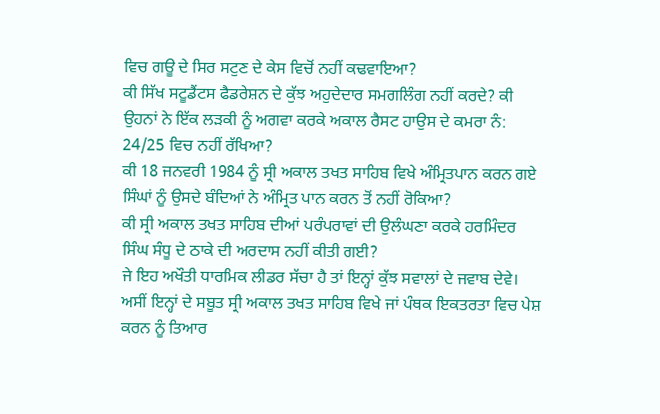ਵਿਚ ਗਊ ਦੇ ਸਿਰ ਸਟੁਣ ਦੇ ਕੇਸ ਵਿਚੋਂ ਨਹੀਂ ਕਢਵਾਇਆ?
ਕੀ ਸਿੱਖ ਸਟੂਡੈਂਟਸ ਫੈਡਰੇਸ਼ਨ ਦੇ ਕੁੱਝ ਅਹੁਦੇਦਾਰ ਸਮਗਲਿੰਗ ਨਹੀਂ ਕਰਦੇ? ਕੀ ਉਹਨਾਂ ਨੇ ਇੱਕ ਲੜਕੀ ਨੂੰ ਅਗਵਾ ਕਰਕੇ ਅਕਾਲ ਰੈਸਟ ਹਾਉਸ ਦੇ ਕਮਰਾ ਨੰ: 24/25 ਵਿਚ ਨਹੀਂ ਰੱਖਿਆ?
ਕੀ 18 ਜਨਵਰੀ 1984 ਨੂੰ ਸ੍ਰੀ ਅਕਾਲ ਤਖਤ ਸਾਹਿਬ ਵਿਖੇ ਅੰਮ੍ਰਿਤਪਾਨ ਕਰਨ ਗਏ ਸਿੰਘਾਂ ਨੂੰ ਉਸਦੇ ਬੰਦਿਆਂ ਨੇ ਅੰਮ੍ਰਿਤ ਪਾਨ ਕਰਨ ਤੋਂ ਨਹੀਂ ਰੋਕਿਆ?
ਕੀ ਸ੍ਰੀ ਅਕਾਲ ਤਖਤ ਸਾਹਿਬ ਦੀਆਂ ਪਰੰਪਰਾਵਾਂ ਦੀ ਉਲੰਘਣਾ ਕਰਕੇ ਹਰਮਿੰਦਰ ਸਿੰਘ ਸੰਧੂ ਦੇ ਠਾਕੇ ਦੀ ਅਰਦਾਸ ਨਹੀਂ ਕੀਤੀ ਗਈ?
ਜੇ ਇਹ ਅਖੌਤੀ ਧਾਰਮਿਕ ਲੀਡਰ ਸੱਚਾ ਹੈ ਤਾਂ ਇਨ੍ਹਾਂ ਕੁੱਝ ਸਵਾਲਾਂ ਦੇ ਜਵਾਬ ਦੇਵੇ। ਅਸੀਂ ਇਨ੍ਹਾਂ ਦੇ ਸਬੂਤ ਸ੍ਰੀ ਅਕਾਲ ਤਖਤ ਸਾਹਿਬ ਵਿਖੇ ਜਾਂ ਪੰਥਕ ਇਕਤਰਤਾ ਵਿਚ ਪੇਸ਼ ਕਰਨ ਨੂੰ ਤਿਆਰ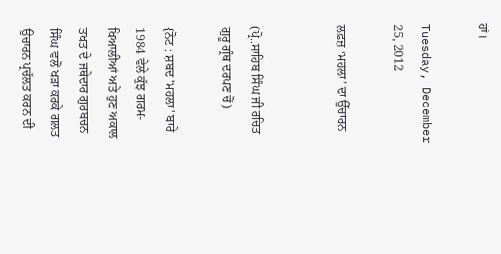ਹਾਂ।

Tuesday, December 25, 2012

ਲਫ਼ਜ਼ ‘ਮਹਲਾ’ ਦਾ ਉੱਚਾਰਨ


(ਪ੍ਰੋ..ਸਾਹਿਬ ਸਿੰਘ ਜੀ ਰਚਿਤ ਗੁਰੂ ਗ੍ਰੰਥ ਦਰਪਣ ਚੋਂ)

{ਨੋਟ : ਸ਼ਬਦ 'ਮਹਲਾ' ਬਾਰੇ 1984 ਵੇਲੇ ਕੁੱਝ ਗਰਮ-ਖਿਆਲੀਆਂ ਅਤੇ ਹੁਣ ਅਕਾਲ ਤਖਤ ਦੇ ਜਥੇਦਾਰ ਗੁਰਬਚਨ ਸਿੰਘ ਵਲੋਂ ਖੜਾ ਕਰਕੇ ਗਲਤ ਉਚਾਰਨ ਪ੍ਰਚੱਲਤ ਕਰਨ ਦੀ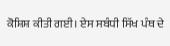ਕੋਸ਼ਿਸ਼ ਕੀਤੀ ਗਈ। ਏਸ ਸਬੰਧੀ ਸਿੱਖ ਪੰਥ ਦੇ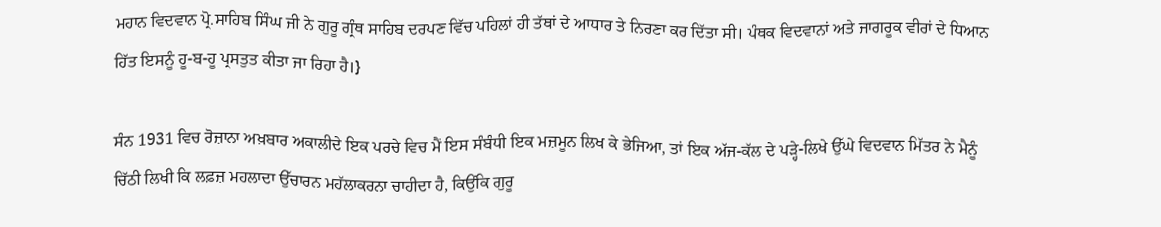ਮਹਾਨ ਵਿਦਵਾਨ ਪ੍ਰੋ.ਸਾਹਿਬ ਸਿੰਘ ਜੀ ਨੇ ਗੁਰੂ ਗ੍ਰੰਥ ਸਾਹਿਬ ਦਰਪਣ ਵਿੱਚ ਪਹਿਲਾਂ ਹੀ ਤੱਥਾਂ ਦੇ ਆਧਾਰ ਤੇ ਨਿਰਣਾ ਕਰ ਦਿੱਤਾ ਸੀ। ਪੰਥਕ ਵਿਦਵਾਨਾਂ ਅਤੇ ਜਾਗਰੂਕ ਵੀਰਾਂ ਦੇ ਧਿਆਨ ਹਿੱਤ ਇਸਨੂੰ ਹੂ-ਬ-ਹੂ ਪ੍ਰਸਤੁਤ ਕੀਤਾ ਜਾ ਰਿਹਾ ਹੈ।}

ਸੰਨ 1931 ਵਿਚ ਰੋਜ਼ਾਨਾ ਅਖ਼ਬਾਰ ਅਕਾਲੀਦੇ ਇਕ ਪਰਚੇ ਵਿਚ ਮੈਂ ਇਸ ਸੰਬੰਧੀ ਇਕ ਮਜ਼ਮੂਨ ਲਿਖ ਕੇ ਭੇਜਿਆ, ਤਾਂ ਇਕ ਅੱਜ-ਕੱਲ ਦੇ ਪੜ੍ਹੇ-ਲਿਖੇ ਉੱਘੇ ਵਿਦਵਾਨ ਮਿੱਤਰ ਨੇ ਮੈਨੂੰ ਚਿੱਠੀ ਲਿਖੀ ਕਿ ਲਫ਼ਜ਼ ਮਹਲਾਦਾ ਉੱਚਾਰਨ ਮਹੱਲਾਕਰਨਾ ਚਾਹੀਦਾ ਹੈ, ਕਿਉਂਕਿ ਗੁਰੂ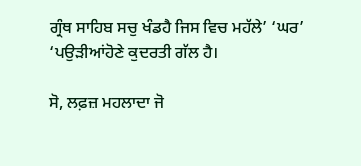ਗ੍ਰੰਥ ਸਾਹਿਬ ਸਚੁ ਖੰਡਹੈ ਜਿਸ ਵਿਚ ਮਹੱਲੇ’ ‘ਘਰ’ ‘ਪਉੜੀਆਂਹੋਣੇ ਕੁਦਰਤੀ ਗੱਲ ਹੈ।

ਸੋ, ਲਫ਼ਜ਼ ਮਹਲਾਦਾ ਜੋ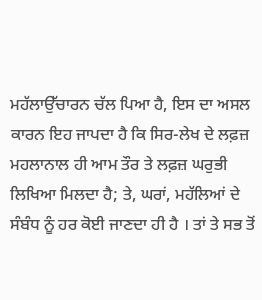ਮਹੱਲਾਉੱਚਾਰਨ ਚੱਲ ਪਿਆ ਹੈ, ਇਸ ਦਾ ਅਸਲ ਕਾਰਨ ਇਹ ਜਾਪਦਾ ਹੈ ਕਿ ਸਿਰ-ਲੇਖ ਦੇ ਲਫ਼ਜ਼ ਮਹਲਾਨਾਲ ਹੀ ਆਮ ਤੌਰ ਤੇ ਲਫ਼ਜ਼ ਘਰੁਭੀ ਲਿਖਿਆ ਮਿਲਦਾ ਹੈ; ਤੇ, ਘਰਾਂ, ਮਹੱਲਿਆਂ ਦੇ ਸੰਬੰਧ ਨੂੰ ਹਰ ਕੋਈ ਜਾਣਦਾ ਹੀ ਹੈ । ਤਾਂ ਤੇ ਸਭ ਤੋਂ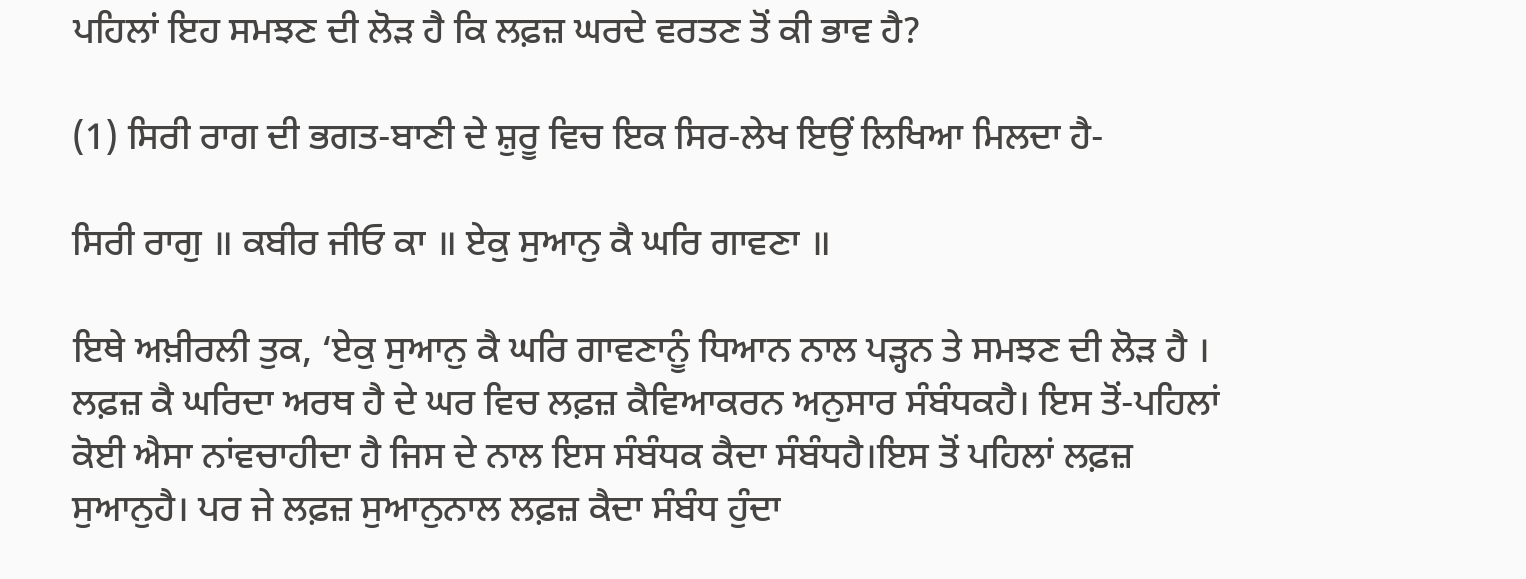ਪਹਿਲਾਂ ਇਹ ਸਮਝਣ ਦੀ ਲੋੜ ਹੈ ਕਿ ਲਫ਼ਜ਼ ਘਰਦੇ ਵਰਤਣ ਤੋਂ ਕੀ ਭਾਵ ਹੈ?

(1) ਸਿਰੀ ਰਾਗ ਦੀ ਭਗਤ-ਬਾਣੀ ਦੇ ਸ਼ੁਰੂ ਵਿਚ ਇਕ ਸਿਰ-ਲੇਖ ਇਉਂ ਲਿਖਿਆ ਮਿਲਦਾ ਹੈ-

ਸਿਰੀ ਰਾਗੁ ॥ ਕਬੀਰ ਜੀਓ ਕਾ ॥ ਏਕੁ ਸੁਆਨੁ ਕੈ ਘਰਿ ਗਾਵਣਾ ॥

ਇਥੇ ਅਖ਼ੀਰਲੀ ਤੁਕ, ‘ਏਕੁ ਸੁਆਨੁ ਕੈ ਘਰਿ ਗਾਵਣਾਨੂੰ ਧਿਆਨ ਨਾਲ ਪੜ੍ਹਨ ਤੇ ਸਮਝਣ ਦੀ ਲੋੜ ਹੈ । ਲਫ਼ਜ਼ ਕੈ ਘਰਿਦਾ ਅਰਥ ਹੈ ਦੇ ਘਰ ਵਿਚ ਲਫ਼ਜ਼ ਕੈਵਿਆਕਰਨ ਅਨੁਸਾਰ ਸੰਬੰਧਕਹੈ। ਇਸ ਤੋਂ-ਪਹਿਲਾਂ ਕੋਈ ਐਸਾ ਨਾਂਵਚਾਹੀਦਾ ਹੈ ਜਿਸ ਦੇ ਨਾਲ ਇਸ ਸੰਬੰਧਕ ਕੈਦਾ ਸੰਬੰਧਹੈ।ਇਸ ਤੋਂ ਪਹਿਲਾਂ ਲਫ਼ਜ਼ ਸੁਆਨੁਹੈ। ਪਰ ਜੇ ਲਫ਼ਜ਼ ਸੁਆਨੁਨਾਲ ਲਫ਼ਜ਼ ਕੈਦਾ ਸੰਬੰਧ ਹੁੰਦਾ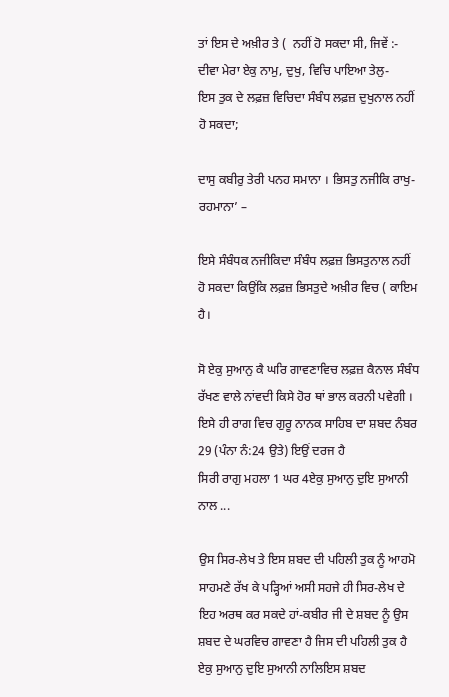ਤਾਂ ਇਸ ਦੇ ਅਖ਼ੀਰ ਤੇ (  ਨਹੀਂ ਹੋ ਸਕਦਾ ਸੀ, ਜਿਵੇਂ :-
ਦੀਵਾ ਮੇਰਾ ਏਕੁ ਨਾਮੁ, ਦੁਖੁ, ਵਿਚਿ ਪਾਇਆ ਤੇਲੁ-
ਇਸ ਤੁਕ ਦੇ ਲਫ਼ਜ਼ ਵਿਚਿਦਾ ਸੰਬੰਧ ਲਫ਼ਜ਼ ਦੁਖੁਨਾਲ ਨਹੀਂ ਹੋ ਸਕਦਾ;

ਦਾਸੁ ਕਬੀਰੁ ਤੇਰੀ ਪਨਹ ਸਮਾਨਾ । ਭਿਸਤੁ ਨਜੀਕਿ ਰਾਖੁ-ਰਹਮਾਨਾ’ –

ਇਸੇ ਸੰਬੰਧਕ ਨਜੀਕਿਦਾ ਸੰਬੰਧ ਲਫ਼ਜ਼ ਭਿਸਤੁਨਾਲ ਨਹੀਂ ਹੋ ਸਕਦਾ ਕਿਉਂਕਿ ਲਫ਼ਜ਼ ਭਿਸਤੁਦੇ ਅਖ਼ੀਰ ਵਿਚ ( ਕਾਇਮ ਹੈ।

ਸੋ ਏਕੁ ਸੁਆਨੁ ਕੈ ਘਰਿ ਗਾਵਣਾਵਿਚ ਲਫ਼ਜ਼ ਕੈਨਾਲ ਸੰਬੰਧ ਰੱਖਣ ਵਾਲੇ ਨਾਂਵਦੀ ਕਿਸੇ ਹੋਰ ਥਾਂ ਭਾਲ ਕਰਨੀ ਪਵੇਗੀ । ਇਸੇ ਹੀ ਰਾਗ ਵਿਚ ਗੁਰੂ ਨਾਨਕ ਸਾਹਿਬ ਦਾ ਸ਼ਬਦ ਨੰਬਰ 29 (ਪੰਨਾ ਨੰ:24 ਉਤੇ) ਇਉਂ ਦਰਜ ਹੈ
ਸਿਰੀ ਰਾਗੁ ਮਹਲਾ 1 ਘਰ 4ਏਕੁ ਸੁਆਨੁ ਦੁਇ ਸੁਆਨੀ ਨਾਲ ...

ਉਸ ਸਿਰ-ਲੇਖ ਤੇ ਇਸ ਸ਼ਬਦ ਦੀ ਪਹਿਲੀ ਤੁਕ ਨੂੰ ਆਹਮੋ ਸਾਹਮਣੇ ਰੱਖ ਕੇ ਪੜ੍ਹਿਆਂ ਅਸੀ ਸਹਜੇ ਹੀ ਸਿਰ-ਲੇਖ ਦੇ ਇਹ ਅਰਥ ਕਰ ਸਕਦੇ ਹਾਂ-ਕਬੀਰ ਜੀ ਦੇ ਸ਼ਬਦ ਨੂੰ ਉਸ ਸ਼ਬਦ ਦੇ ਘਰਵਿਚ ਗਾਵਣਾ ਹੈ ਜਿਸ ਦੀ ਪਹਿਲੀ ਤੁਕ ਹੈ ਏਕੁ ਸੁਆਨੁ ਦੁਇ ਸੁਆਨੀ ਨਾਲਿਇਸ ਸ਼ਬਦ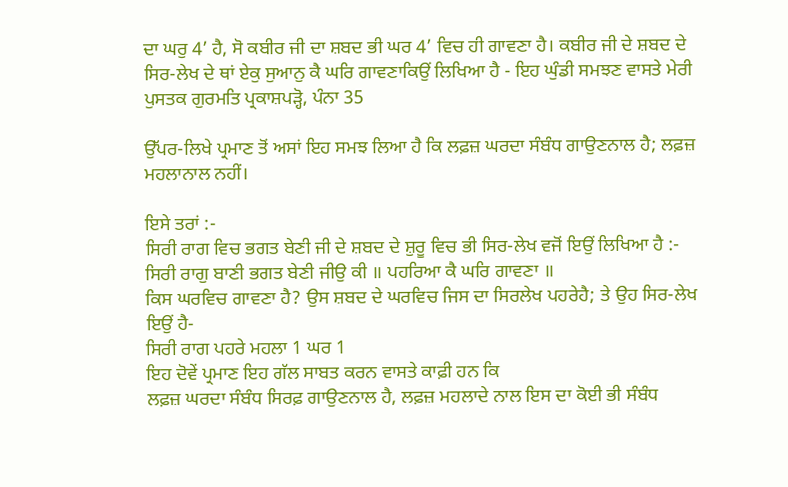ਦਾ ਘਰੁ 4’ ਹੈ, ਸੋ ਕਬੀਰ ਜੀ ਦਾ ਸ਼ਬਦ ਭੀ ਘਰ 4’ ਵਿਚ ਹੀ ਗਾਵਣਾ ਹੈ। ਕਬੀਰ ਜੀ ਦੇ ਸ਼ਬਦ ਦੇ ਸਿਰ-ਲੇਖ ਦੇ ਥਾਂ ਏਕੁ ਸੁਆਨੁ ਕੈ ਘਰਿ ਗਾਵਣਾਕਿਉਂ ਲਿਖਿਆ ਹੈ - ਇਹ ਘੁੰਡੀ ਸਮਝਣ ਵਾਸਤੇ ਮੇਰੀ ਪੁਸਤਕ ਗੁਰਮਤਿ ਪ੍ਰਕਾਸ਼ਪੜ੍ਹੋ, ਪੰਨਾ 35

ਉੱਪਰ-ਲਿਖੇ ਪ੍ਰਮਾਣ ਤੋਂ ਅਸਾਂ ਇਹ ਸਮਝ ਲਿਆ ਹੈ ਕਿ ਲਫ਼ਜ਼ ਘਰਦਾ ਸੰਬੰਧ ਗਾਉਣਨਾਲ ਹੈ; ਲਫ਼ਜ਼ ਮਹਲਾਨਾਲ ਨਹੀਂ।

ਇਸੇ ਤਰਾਂ :-
ਸਿਰੀ ਰਾਗ ਵਿਚ ਭਗਤ ਬੇਣੀ ਜੀ ਦੇ ਸ਼ਬਦ ਦੇ ਸ਼ੁਰੂ ਵਿਚ ਭੀ ਸਿਰ-ਲੇਖ ਵਜੋਂ ਇਉਂ ਲਿਖਿਆ ਹੈ :-
ਸਿਰੀ ਰਾਗੁ ਬਾਣੀ ਭਗਤ ਬੇਣੀ ਜੀਉ ਕੀ ॥ ਪਹਰਿਆ ਕੈ ਘਰਿ ਗਾਵਣਾ ॥
ਕਿਸ ਘਰਵਿਚ ਗਾਵਣਾ ਹੈ? ਉਸ ਸ਼ਬਦ ਦੇ ਘਰਵਿਚ ਜਿਸ ਦਾ ਸਿਰਲੇਖ ਪਹਰੇਹੈ; ਤੇ ਉਹ ਸਿਰ-ਲੇਖ ਇਉਂ ਹੈ-
ਸਿਰੀ ਰਾਗ ਪਹਰੇ ਮਹਲਾ 1 ਘਰ 1
ਇਹ ਦੋਵੇਂ ਪ੍ਰਮਾਣ ਇਹ ਗੱਲ ਸਾਬਤ ਕਰਨ ਵਾਸਤੇ ਕਾਫ਼ੀ ਹਨ ਕਿ
ਲਫ਼ਜ਼ ਘਰਦਾ ਸੰਬੰਧ ਸਿਰਫ਼ ਗਾਉਣਨਾਲ ਹੈ, ਲਫ਼ਜ਼ ਮਹਲਾਦੇ ਨਾਲ ਇਸ ਦਾ ਕੋਈ ਭੀ ਸੰਬੰਧ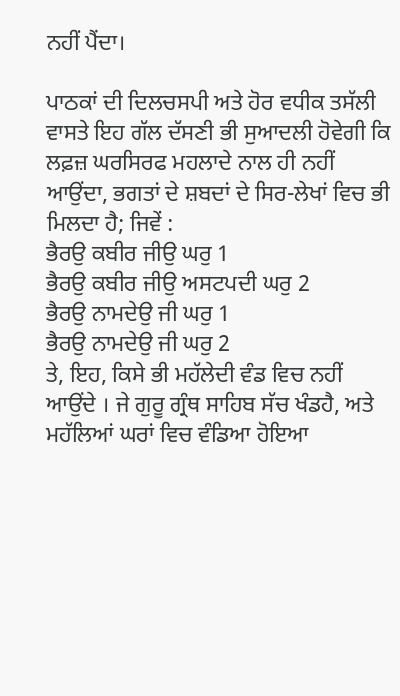ਨਹੀਂ ਪੈਂਦਾ।

ਪਾਠਕਾਂ ਦੀ ਦਿਲਚਸਪੀ ਅਤੇ ਹੋਰ ਵਧੀਕ ਤਸੱਲੀ ਵਾਸਤੇ ਇਹ ਗੱਲ ਦੱਸਣੀ ਭੀ ਸੁਆਦਲੀ ਹੋਵੇਗੀ ਕਿ ਲਫ਼ਜ਼ ਘਰਸਿਰਫ ਮਹਲਾਦੇ ਨਾਲ ਹੀ ਨਹੀਂ ਆਉਂਦਾ, ਭਗਤਾਂ ਦੇ ਸ਼ਬਦਾਂ ਦੇ ਸਿਰ-ਲੇਖਾਂ ਵਿਚ ਭੀ ਮਿਲਦਾ ਹੈ; ਜਿਵੇਂ :
ਭੈਰਉ ਕਬੀਰ ਜੀਉ ਘਰੁ 1
ਭੈਰਉ ਕਬੀਰ ਜੀਉ ਅਸਟਪਦੀ ਘਰੁ 2
ਭੈਰਉ ਨਾਮਦੇਉ ਜੀ ਘਰੁ 1
ਭੈਰਉ ਨਾਮਦੇਉ ਜੀ ਘਰੁ 2
ਤੇ, ਇਹ, ਕਿਸੇ ਭੀ ਮਹੱਲੇਦੀ ਵੰਡ ਵਿਚ ਨਹੀਂ ਆਉਂਦੇ । ਜੇ ਗੁਰੂ ਗ੍ਰੰਥ ਸਾਹਿਬ ਸੱਚ ਖੰਡਹੈ, ਅਤੇ ਮਹੱਲਿਆਂ ਘਰਾਂ ਵਿਚ ਵੰਡਿਆ ਹੋਇਆ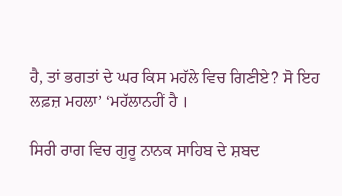ਹੈ, ਤਾਂ ਭਗਤਾਂ ਦੇ ਘਰ ਕਿਸ ਮਹੱਲੇ ਵਿਚ ਗਿਣੀਏ? ਸੋ ਇਹ ਲਫ਼ਜ਼ ਮਹਲਾ’ ‘ਮਹੱਲਾਨਹੀਂ ਹੈ ।

ਸਿਰੀ ਰਾਗ ਵਿਚ ਗੁਰੂ ਨਾਨਕ ਸਾਹਿਬ ਦੇ ਸ਼ਬਦ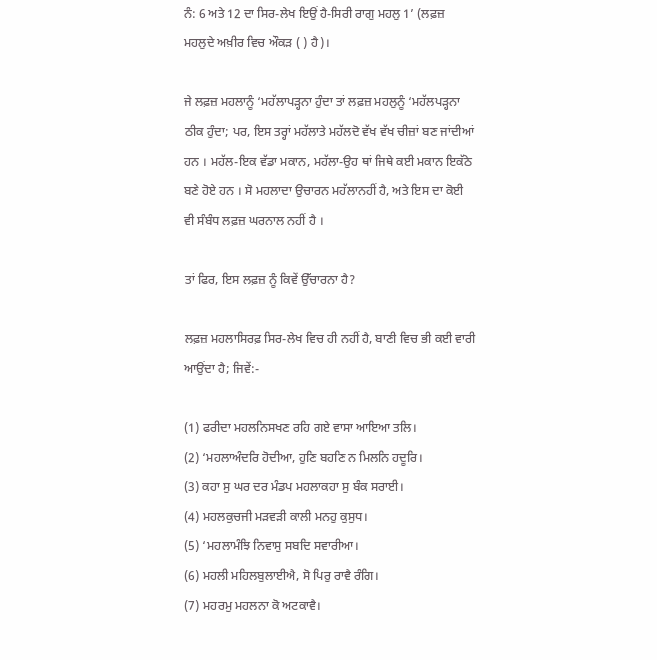ਨੰ: 6 ਅਤੇ 12 ਦਾ ਸਿਰ-ਲੇਖ ਇਉਂ ਹੈ-ਸਿਰੀ ਰਾਗੁ ਮਹਲੁ 1’ (ਲਫ਼ਜ਼ ਮਹਲੁਦੇ ਅਖ਼ੀਰ ਵਿਚ ਔਕੜ ( ) ਹੈ)।

ਜੇ ਲਫ਼ਜ਼ ਮਹਲਾਨੂੰ ‘ਮਹੱਲਾਪੜ੍ਹਨਾ ਹੁੰਦਾ ਤਾਂ ਲਫ਼ਜ਼ ਮਹਲੁਨੂੰ ‘ਮਹੱਲਪੜ੍ਹਨਾ ਠੀਕ ਹੁੰਦਾ; ਪਰ, ਇਸ ਤਰ੍ਹਾਂ ਮਹੱਲਾਤੇ ਮਹੱਲਦੋ ਵੱਖ ਵੱਖ ਚੀਜ਼ਾਂ ਬਣ ਜਾਂਦੀਆਂ ਹਨ । ਮਹੱਲ-ਇਕ ਵੱਡਾ ਮਕਾਨ, ਮਹੱਲਾ-ਉਹ ਥਾਂ ਜਿਥੇ ਕਈ ਮਕਾਨ ਇਕੱਠੇ ਬਣੇ ਹੋਏ ਹਨ । ਸੋ ਮਹਲਾਦਾ ਉਚਾਰਨ ਮਹੱਲਾਨਹੀਂ ਹੈ, ਅਤੇ ਇਸ ਦਾ ਕੋਈ ਵੀ ਸੰਬੰਧ ਲਫ਼ਜ਼ ਘਰਨਾਲ ਨਹੀਂ ਹੈ ।

ਤਾਂ ਫਿਰ, ਇਸ ਲਫ਼ਜ਼ ਨੂੰ ਕਿਵੇਂ ਉੱਚਾਰਨਾ ਹੈ?

ਲਫ਼ਜ਼ ਮਹਲਾਸਿਰਫ਼ ਸਿਰ-ਲੇਖ ਵਿਚ ਹੀ ਨਹੀਂ ਹੈ, ਬਾਣੀ ਵਿਚ ਭੀ ਕਈ ਵਾਰੀ ਆਉਂਦਾ ਹੈ; ਜਿਵੇਂ:-

(1) ਫਰੀਦਾ ਮਹਲਨਿਸਖਣ ਰਹਿ ਗਏ ਵਾਸਾ ਆਇਆ ਤਲਿ।
(2) ‘ਮਹਲਾਅੰਦਰਿ ਹੋਦੀਆ, ਹੁਣਿ ਬਹਣਿ ਨ ਮਿਲਨਿ ਹਦੂਰਿ।
(3) ਕਹਾ ਸੁ ਘਰ ਦਰ ਮੰਡਪ ਮਹਲਾਕਹਾ ਸੁ ਬੰਕ ਸਰਾਈ।
(4) ਮਹਲਕੁਚਜੀ ਮੜਵੜੀ ਕਾਲੀ ਮਨਹੁ ਕੁਸੁਧ।
(5) ‘ਮਹਲਾਮੰਝਿ ਨਿਵਾਸੁ ਸਬਦਿ ਸਵਾਰੀਆ।
(6) ਮਹਲੀ ਮਹਿਲਬੁਲਾਈਐ, ਸੋ ਪਿਰੁ ਰਾਵੈ ਰੰਗਿ।
(7) ਮਹਰਮੁ ਮਹਲਨਾ ਕੋ ਅਟਕਾਵੈ।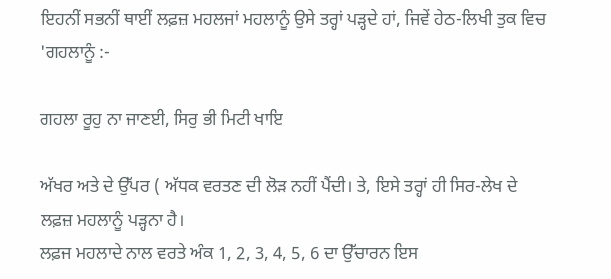ਇਹਨੀਂ ਸਭਨੀਂ ਥਾਈਂ ਲਫ਼ਜ਼ ਮਹਲਜਾਂ ਮਹਲਾਨੂੰ ਉਸੇ ਤਰ੍ਹਾਂ ਪੜ੍ਹਦੇ ਹਾਂ, ਜਿਵੇਂ ਹੇਠ-ਲਿਖੀ ਤੁਕ ਵਿਚ 'ਗਹਲਾਨੂੰ :-

ਗਹਲਾ ਰੂਹੁ ਨਾ ਜਾਣਈ, ਸਿਰੁ ਭੀ ਮਿਟੀ ਖਾਇ

ਅੱਖਰ ਅਤੇ ਦੇ ਉੱਪਰ ( ਅੱਧਕ ਵਰਤਣ ਦੀ ਲੋੜ ਨਹੀਂ ਪੈਂਦੀ। ਤੇ, ਇਸੇ ਤਰ੍ਹਾਂ ਹੀ ਸਿਰ-ਲੇਖ ਦੇ ਲਫ਼ਜ਼ ਮਹਲਾਨੂੰ ਪੜ੍ਹਨਾ ਹੈ।
ਲਫ਼ਜ ਮਹਲਾਦੇ ਨਾਲ ਵਰਤੇ ਅੰਕ 1, 2, 3, 4, 5, 6 ਦਾ ਉੱਚਾਰਨ ਇਸ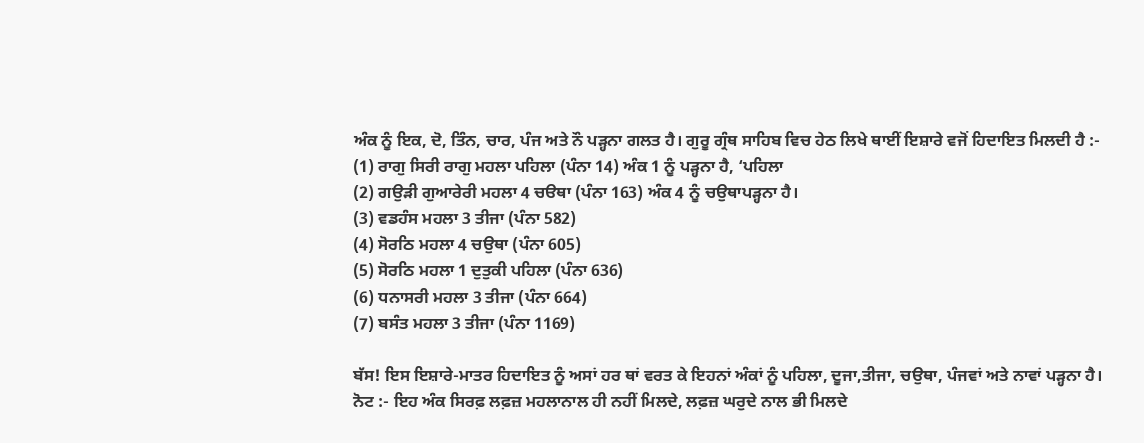ਅੰਕ ਨੂੰ ਇਕ, ਦੋ, ਤਿੰਨ, ਚਾਰ, ਪੰਜ ਅਤੇ ਨੌ ਪੜ੍ਹਨਾ ਗਲਤ ਹੈ। ਗੁਰੂ ਗ੍ਰੰਥ ਸਾਹਿਬ ਵਿਚ ਹੇਠ ਲਿਖੇ ਥਾਈਂ ਇਸ਼ਾਰੇ ਵਜੋਂ ਹਿਦਾਇਤ ਮਿਲਦੀ ਹੈ :-
(1) ਰਾਗੁ ਸਿਰੀ ਰਾਗੁ ਮਹਲਾ ਪਹਿਲਾ (ਪੰਨਾ 14) ਅੰਕ 1 ਨੂੰ ਪੜ੍ਹਨਾ ਹੈ, ‘ਪਹਿਲਾ
(2) ਗਉੜੀ ਗੁਆਰੇਰੀ ਮਹਲਾ 4 ਚੳਥਾ (ਪੰਨਾ 163) ਅੰਕ 4 ਨੂੰ ਚਉਥਾਪੜ੍ਹਨਾ ਹੈ।
(3) ਵਡਹੰਸ ਮਹਲਾ 3 ਤੀਜਾ (ਪੰਨਾ 582)
(4) ਸੋਰਠਿ ਮਹਲਾ 4 ਚਉਥਾ (ਪੰਨਾ 605)
(5) ਸੋਰਠਿ ਮਹਲਾ 1 ਦੁਤੁਕੀ ਪਹਿਲਾ (ਪੰਨਾ 636)
(6) ਧਨਾਸਰੀ ਮਹਲਾ 3 ਤੀਜਾ (ਪੰਨਾ 664)
(7) ਬਸੰਤ ਮਹਲਾ 3 ਤੀਜਾ (ਪੰਨਾ 1169)

ਬੱਸ! ਇਸ ਇਸ਼ਾਰੇ-ਮਾਤਰ ਹਿਦਾਇਤ ਨੂੰ ਅਸਾਂ ਹਰ ਥਾਂ ਵਰਤ ਕੇ ਇਹਨਾਂ ਅੰਕਾਂ ਨੂੰ ਪਹਿਲਾ, ਦੂਜਾ,ਤੀਜਾ, ਚਉਥਾ, ਪੰਜਵਾਂ ਅਤੇ ਨਾਵਾਂ ਪੜ੍ਹਨਾ ਹੈ।
ਨੋਟ :- ਇਹ ਅੰਕ ਸਿਰਫ਼ ਲਫ਼ਜ਼ ਮਹਲਾਨਾਲ ਹੀ ਨਹੀਂ ਮਿਲਦੇ, ਲਫ਼ਜ਼ ਘਰੁਦੇ ਨਾਲ ਭੀ ਮਿਲਦੇ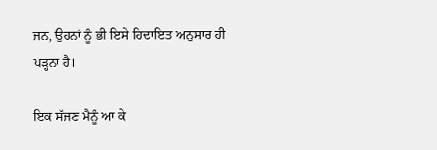ਜਨ, ਉਹਨਾਂ ਨੂੰ ਭੀ ਇਸੇ ਹਿਦਾਇਤ ਅਨੁਸਾਰ ਹੀ ਪੜ੍ਹਨਾ ਹੈ।

ਇਕ ਸੱਜਣ ਮੈਨੂੰ ਆ ਕੇ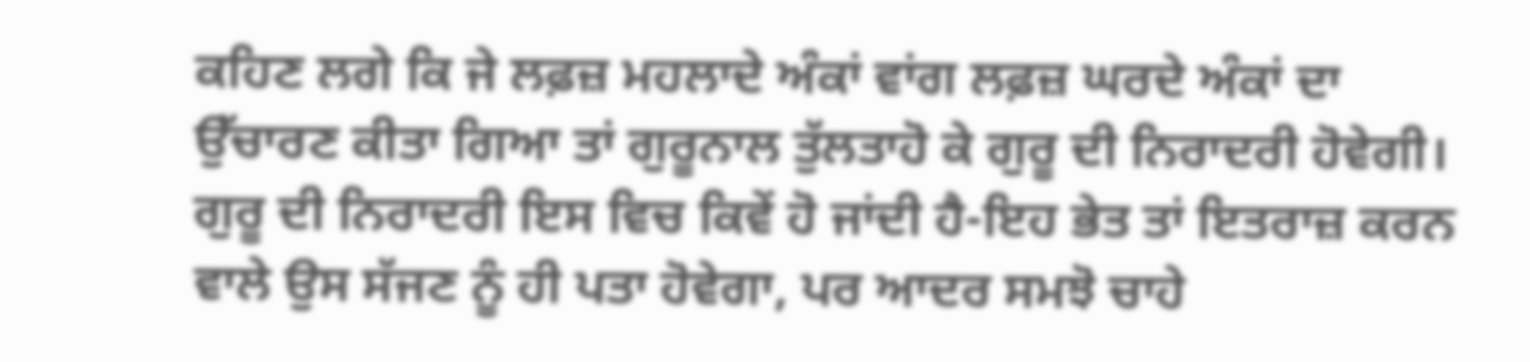ਕਹਿਣ ਲਗੇ ਕਿ ਜੇ ਲਫ਼ਜ਼ ਮਹਲਾਦੇ ਅੰਕਾਂ ਵਾਂਗ ਲਫ਼ਜ਼ ਘਰਦੇ ਅੰਕਾਂ ਦਾ ਉੱਚਾਰਣ ਕੀਤਾ ਗਿਆ ਤਾਂ ਗੁਰੂਨਾਲ ਤੁੱਲਤਾਹੋ ਕੇ ਗੁਰੂ ਦੀ ਨਿਰਾਦਰੀ ਹੋਵੇਗੀ। ਗੁਰੂ ਦੀ ਨਿਰਾਦਰੀ ਇਸ ਵਿਚ ਕਿਵੇਂ ਹੋ ਜਾਂਦੀ ਹੈ-ਇਹ ਭੇਤ ਤਾਂ ਇਤਰਾਜ਼ ਕਰਨ ਵਾਲੇ ਉਸ ਸੱਜਣ ਨੂੰ ਹੀ ਪਤਾ ਹੋਵੇਗਾ, ਪਰ ਆਦਰ ਸਮਝੋ ਚਾਹੇ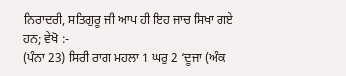ਨਿਰਾਦਰੀ, ਸਤਿਗੁਰੂ ਜੀ ਆਪ ਹੀ ਇਹ ਜਾਚ ਸਿਖਾ ਗਏ ਹਨ; ਵੇਖੋ :-
(ਪੰਨਾ 23) ਸਿਰੀ ਰਾਗ ਮਹਲਾ 1 ਘਰੁ 2 ‘ਦੂਜਾ (ਅੰਕ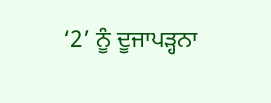‘2’ ਨੂੰ ਦੂਜਾਪੜ੍ਹਨਾ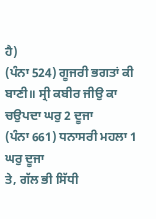ਹੈ)
(ਪੰਨਾ 524) ਗੂਜਰੀ ਭਗਤਾਂ ਕੀ ਬਾਣੀ॥ ਸ੍ਰੀ ਕਬੀਰ ਜੀਉ ਕਾ ਚਉਪਦਾ ਘਰੁ 2 ਦੂਜਾ
(ਪੰਨਾ 661) ਧਨਾਸਰੀ ਮਹਲਾ 1 ਘਰੁ ਦੂਜਾ
ਤੇ, ਗੱਲ ਭੀ ਸਿੱਧੀ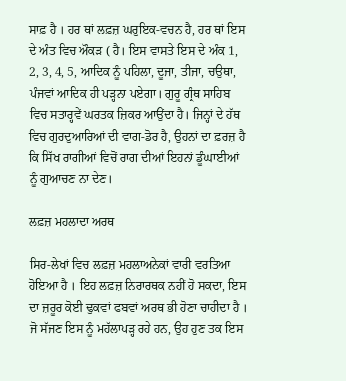ਸਾਫ਼ ਹੈ । ਹਰ ਥਾਂ ਲਫ਼ਜ਼ ਘਰੁਇਕ-ਵਚਨ ਹੈ, ਹਰ ਥਾਂ ਇਸ ਦੇ ਅੰਤ ਵਿਚ ਔਕੜ ( ਹੈ। ਇਸ ਵਾਸਤੇ ਇਸ ਦੇ ਅੰਕ 1, 2, 3, 4, 5, ਆਦਿਕ ਨੂੰ ਪਹਿਲਾ, ਦੂਜਾ, ਤੀਜਾ, ਚਉਥਾ, ਪੰਜਵਾਂ ਆਦਿਕ ਹੀ ਪੜ੍ਹਨਾ ਪਏਗਾ। ਗੁਰੂ ਗ੍ਰੰਥ ਸਾਹਿਬ ਵਿਚ ਸਤਾਰ੍ਹਵੇਂ ਘਰਤਕ ਜ਼ਿਕਰ ਆਉਂਦਾ ਹੈ। ਜਿਨ੍ਹਾਂ ਦੇ ਹੱਥ ਵਿਚ ਗੁਰਦੁਆਰਿਆਂ ਦੀ ਵਾਗ-ਡੋਰ ਹੈ, ਉਹਨਾਂ ਦਾ ਫ਼ਰਜ਼ ਹੈ ਕਿ ਸਿੱਖ ਰਾਗੀਆਂ ਵਿਚੋਂ ਰਾਗ ਦੀਆਂ ਇਹਨਾਂ ਡੂੰਘਾਈਆਂ ਨੂੰ ਗੁਆਚਣ ਨਾ ਦੇਣ।

ਲਫ਼ਜ਼ ਮਹਲਾਦਾ ਅਰਥ

ਸਿਰ-ਲੇਖਾਂ ਵਿਚ ਲਫ਼ਜ਼ ਮਹਲਾਅਨੇਕਾਂ ਵਾਰੀ ਵਰਤਿਆ ਹੋਇਆ ਹੈ । ਇਹ ਲਫ਼ਜ਼ ਨਿਰਾਰਥਕ ਨਹੀਂ ਹੋ ਸਕਦਾ, ਇਸ ਦਾ ਜ਼ਰੂਰ ਕੋਈ ਢੁਕਵਾਂ ਫਬਵਾਂ ਅਰਥ ਭੀ ਹੋਣਾ ਚਾਹੀਦਾ ਹੈ । ਜੋ ਸੱਜਣ ਇਸ ਨੂੰ ਮਹੱਲਾਪੜ੍ਹ ਰਹੇ ਹਨ, ਉਹ ਹੁਣ ਤਕ ਇਸ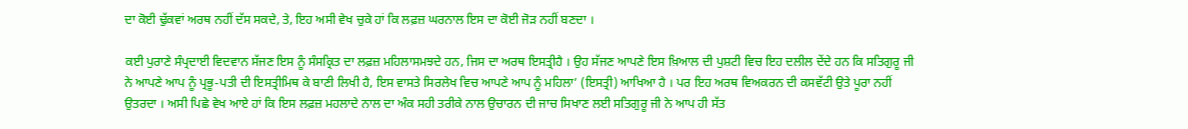ਦਾ ਕੋਈ ਢੁੱਕਵਾਂ ਅਰਥ ਨਹੀਂ ਦੱਸ ਸਕਦੇ, ਤੇ, ਇਹ ਅਸੀ ਵੇਖ ਚੁਕੇ ਹਾਂ ਕਿ ਲਫ਼ਜ਼ ਘਰਨਾਲ ਇਸ ਦਾ ਕੋਈ ਜੋੜ ਨਹੀਂ ਬਣਦਾ ।

ਕਈ ਪੁਰਾਣੇ ਸੰਪ੍ਰਦਾਈ ਵਿਦਵਾਨ ਸੱਜਣ ਇਸ ਨੂੰ ਸੰਸਕ੍ਰਿਤ ਦਾ ਲਫ਼ਜ਼ ਮਹਿਲਾਸਮਝਦੇ ਹਨ, ਜਿਸ ਦਾ ਅਰਥ ਇਸਤ੍ਰੀਹੈ । ਉਹ ਸੱਜਣ ਆਪਣੇ ਇਸ ਖ਼ਿਆਲ ਦੀ ਪੁਸ਼ਟੀ ਵਿਚ ਇਹ ਦਲੀਲ ਦੇਂਦੇ ਹਨ ਕਿ ਸਤਿਗੁਰੂ ਜੀ ਨੇ ਆਪਣੇ ਆਪ ਨੂੰ ਪ੍ਰਭੂ-ਪਤੀ ਦੀ ਇਸਤ੍ਰੀਮਿਥ ਕੇ ਬਾਣੀ ਲਿਖੀ ਹੈ, ਇਸ ਵਾਸਤੇ ਸਿਰਲੇਖ ਵਿਚ ਆਪਣੇ ਆਪ ਨੂੰ ਮਹਿਲਾ’ (ਇਸਤ੍ਰੀ) ਆਖਿਆ ਹੈ । ਪਰ ਇਹ ਅਰਥ ਵਿਅਕਰਨ ਦੀ ਕਸਵੱਟੀ ਉਤੇ ਪੂਰਾ ਨਹੀਂ ਉਤਰਦਾ । ਅਸੀ ਪਿਛੇ ਵੇਖ ਆਏ ਹਾਂ ਕਿ ਇਸ ਲਫ਼ਜ਼ ਮਹਲਾਦੇ ਨਾਲ ਦਾ ਅੰਕ ਸਹੀ ਤਰੀਕੇ ਨਾਲ ਉਚਾਰਨ ਦੀ ਜਾਚ ਸਿਖਾਣ ਲਈ ਸਤਿਗੁਰੂ ਜੀ ਨੇ ਆਪ ਹੀ ਸੱਤ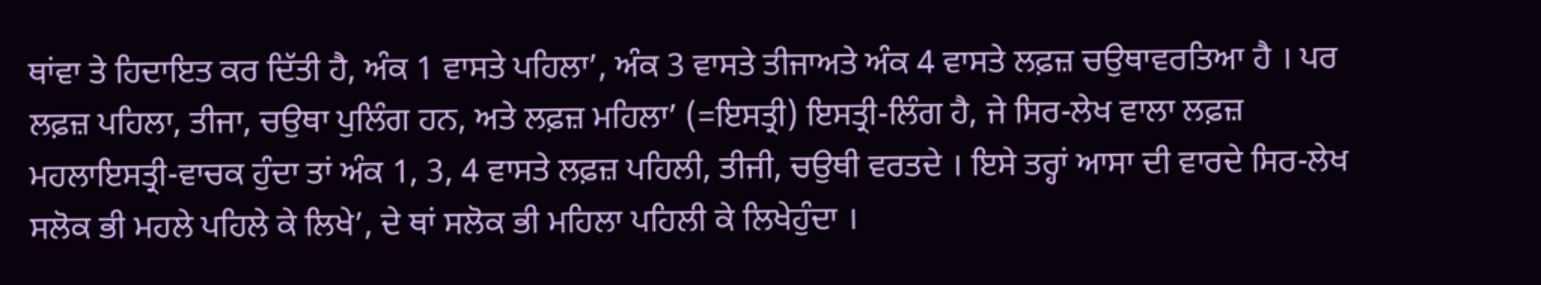ਥਾਂਵਾ ਤੇ ਹਿਦਾਇਤ ਕਰ ਦਿੱਤੀ ਹੈ, ਅੰਕ 1 ਵਾਸਤੇ ਪਹਿਲਾ’, ਅੰਕ 3 ਵਾਸਤੇ ਤੀਜਾਅਤੇ ਅੰਕ 4 ਵਾਸਤੇ ਲਫ਼ਜ਼ ਚਉਥਾਵਰਤਿਆ ਹੈ । ਪਰ ਲਫ਼ਜ਼ ਪਹਿਲਾ, ਤੀਜਾ, ਚਉਥਾ ਪੁਲਿੰਗ ਹਨ, ਅਤੇ ਲਫ਼ਜ਼ ਮਹਿਲਾ’ (=ਇਸਤ੍ਰੀ) ਇਸਤ੍ਰੀ-ਲਿੰਗ ਹੈ, ਜੇ ਸਿਰ-ਲੇਖ ਵਾਲਾ ਲਫ਼ਜ਼ ਮਹਲਾਇਸਤ੍ਰੀ-ਵਾਚਕ ਹੁੰਦਾ ਤਾਂ ਅੰਕ 1, 3, 4 ਵਾਸਤੇ ਲਫ਼ਜ਼ ਪਹਿਲੀ, ਤੀਜੀ, ਚਉਥੀ ਵਰਤਦੇ । ਇਸੇ ਤਰ੍ਹਾਂ ਆਸਾ ਦੀ ਵਾਰਦੇ ਸਿਰ-ਲੇਖ ਸਲੋਕ ਭੀ ਮਹਲੇ ਪਹਿਲੇ ਕੇ ਲਿਖੇ’, ਦੇ ਥਾਂ ਸਲੋਕ ਭੀ ਮਹਿਲਾ ਪਹਿਲੀ ਕੇ ਲਿਖੇਹੁੰਦਾ ।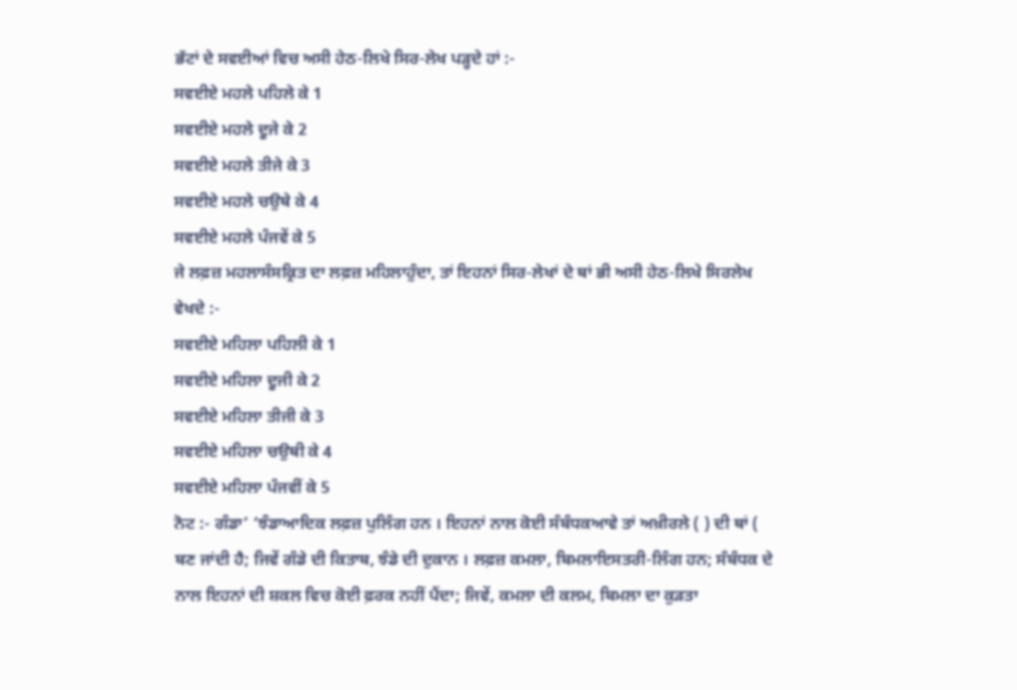ਭੱਟਾਂ ਦੇ ਸਵਈਆਂ ਵਿਚ ਅਸੀ ਹੇਠ-ਲਿਖੇ ਸਿਰ-ਲੇਖ ਪੜ੍ਹਦੇ ਹਾਂ :-
ਸਵਈਏ ਮਹਲੇ ਪਹਿਲੇ ਕੇ 1
ਸਵਈਏ ਮਹਲੇ ਦੂਜੇ ਕੇ 2
ਸਵਈਏ ਮਹਲੇ ਤੀਜੇ ਕੇ 3
ਸਵਈਏ ਮਹਲੇ ਚਉਥੇ ਕੇ 4
ਸਵਈਏ ਮਹਲੇ ਪੰਜਵੇਂ ਕੇ 5
ਜੇ ਲਫ਼ਜ਼ ਮਹਲਾਸੰਸਕ੍ਰਿਤ ਦਾ ਲਫ਼ਜ਼ ਮਹਿਲਾਹੁੰਦਾ, ਤਾਂ ਇਹਨਾਂ ਸਿਰ-ਲੇਖਾਂ ਦੇ ਥਾਂ ਭੀ ਅਸੀ ਹੇਠ-ਲਿਖੇ ਸਿਰਲੇਖ ਵੇਖਦੇ :-
ਸਵਈਏ ਮਹਿਲਾ ਪਹਿਲੀ ਕੇ 1
ਸਵਈਏ ਮਹਿਲਾ ਦੂਜੀ ਕੇ 2
ਸਵਈਏ ਮਹਿਲਾ ਤੀਜੀ ਕੇ 3
ਸਵਈਏ ਮਹਿਲਾ ਚਉਥੀ ਕੇ 4
ਸਵਈਏ ਮਹਿਲਾ ਪੰਜਵੀਂ ਕੇ 5
ਨੋਟ :- ਗੰਡਾ’ ‘ਝੰਡਾਆਦਿਕ ਲਫ਼ਜ਼ ਪੁਲਿੰਗ ਹਨ । ਇਹਨਾਂ ਨਾਲ ਕੋਈ ਸੰਬੰਧਕਆਵੇ ਤਾਂ ਅਖ਼ੀਰਲੇ ( ) ਦੀ ਥਾਂ ( ਬਣ ਜਾਂਦੀ ਹੈ; ਜਿਵੇਂ ਗੰਡੇ ਦੀ ਕਿਤਾਬ, ਝੰਡੇ ਦੀ ਦੁਕਾਨ । ਲਫ਼ਜ਼ ਕਮਲਾ, ਬਿਮਲਾਇਸਤਰੀ-ਲਿੰਗ ਹਨ; ਸੰਬੰਧਕ ਦੇ ਨਾਲ ਇਹਨਾਂ ਦੀ ਸ਼ਕਲ ਵਿਚ ਕੋਈ ਫ਼ਰਕ ਨਹੀਂ ਪੈਂਦਾ; ਜਿਵੇਂ, ਕਮਲਾ ਦੀ ਕਲਮ, ਬਿਮਲਾ ਦਾ ਕੁੜਤਾ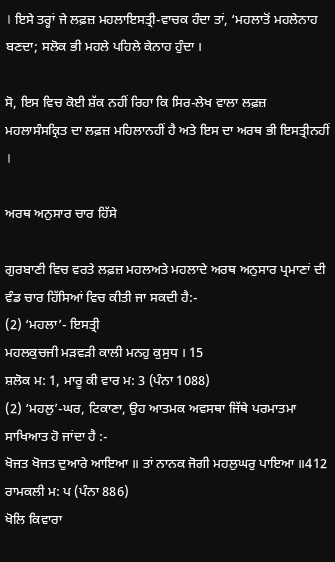। ਇਸੇ ਤਰ੍ਹਾਂ ਜੇ ਲਫ਼ਜ਼ ਮਹਲਾਇਸਤ੍ਰੀ-ਵਾਚਕ ਹੰਦਾ ਤਾਂ, ‘ਮਹਲਾਤੋਂ ਮਹਲੇਨਾਹ ਬਣਦਾ; ਸਲੋਕ ਭੀ ਮਹਲੇ ਪਹਿਲੇ ਕੇਨਾਹ ਹੁੰਦਾ ।

ਸੋ, ਇਸ ਵਿਚ ਕੋਈ ਸ਼ੱਕ ਨਹੀਂ ਰਿਹਾ ਕਿ ਸਿਰ-ਲੇਖ ਵਾਲਾ ਲਫ਼ਜ਼ ਮਹਲਾਸੰਸਕ੍ਰਿਤ ਦਾ ਲਫ਼ਜ਼ ਮਹਿਲਾਨਹੀਂ ਹੈ ਅਤੇ ਇਸ ਦਾ ਅਰਥ ਭੀ ਇਸਤ੍ਰੀਨਹੀਂ ।

ਅਰਥ ਅਨੁਸਾਰ ਚਾਰ ਹਿੱਸੇ

ਗੁਰਬਾਣੀ ਵਿਚ ਵਰਤੇ ਲਫ਼ਜ਼ ਮਹਲਅਤੇ ਮਹਲਾਦੇ ਅਰਥ ਅਨੁਸਾਰ ਪ੍ਰਮਾਣਾਂ ਦੀ ਵੰਡ ਚਾਰ ਹਿੱਸਿਆਂ ਵਿਚ ਕੀਤੀ ਜਾ ਸਕਦੀ ਹੈ:-
(2) ‘ਮਹਲਾ’- ਇਸਤ੍ਰੀ
ਮਹਲਕੁਚਜੀ ਮੜਵੜੀ ਕਾਲੀ ਮਨਹੁ ਕੁਸੁਧ । 15
ਸ਼ਲੋਕ ਮ: 1, ਮਾਰੂ ਕੀ ਵਾਰ ਮ: 3 (ਪੰਨਾ 1088)
(2) ‘ਮਹਲੁ’-ਘਰ, ਟਿਕਾਣਾ, ਉਹ ਆਤਮਕ ਅਵਸਥਾ ਜਿੱਥੇ ਪਰਮਾਤਮਾ ਸਾਖਿਆਤ ਹੋ ਜਾਂਦਾ ਹੈ :-
ਖੋਜਤ ਖੋਜਤ ਦੁਆਰੇ ਆਇਆ ॥ ਤਾਂ ਨਾਨਕ ਜੋਗੀ ਮਹਲੁਘਰੁ ਪਾਇਆ ॥412
ਰਾਮਕਲੀ ਮ: ਪ (ਪੰਨਾ 886)
ਖੋਲਿ ਕਿਵਾਰਾ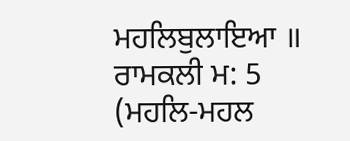ਮਹਲਿਬੁਲਾਇਆ ॥ ਰਾਮਕਲੀ ਮ: 5
(ਮਹਲਿ-ਮਹਲ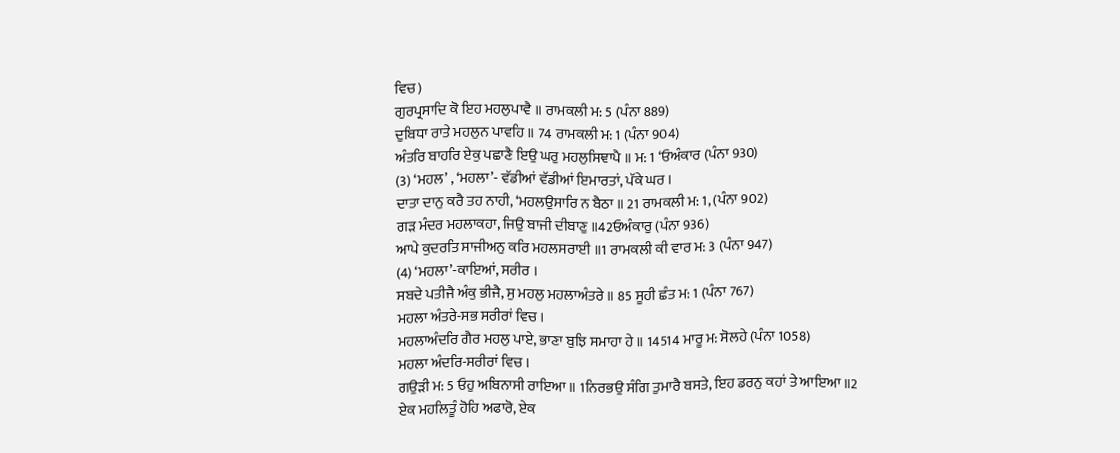ਵਿਚ)
ਗੁਰਪ੍ਰਸਾਦਿ ਕੋ ਇਹ ਮਹਲੁਪਾਵੈ ॥ ਰਾਮਕਲੀ ਮ: 5 (ਪੰਨਾ 889)
ਦੁਬਿਧਾ ਰਾਤੇ ਮਹਲੁਨ ਪਾਵਹਿ ॥ 74 ਰਾਮਕਲੀ ਮ: 1 (ਪੰਨਾ 904)
ਅੰਤਰਿ ਬਾਹਰਿ ਏਕੁ ਪਛਾਣੈ ਇਉ ਘਰੁ ਮਹਲੁਸਿਞਾਪੈ ॥ ਮ: 1 ‘ਓਅੰਕਾਰ (ਪੰਨਾ 930)
(3) ‘ਮਹਲ’ , ‘ਮਹਲਾ’- ਵੱਡੀਆਂ ਵੱਡੀਆਂ ਇਮਾਰਤਾਂ, ਪੱਕੇ ਘਰ ।
ਦਾਤਾ ਦਾਨੁ ਕਰੈ ਤਹ ਨਾਹੀ, ‘ਮਹਲਉਸਾਰਿ ਨ ਬੈਠਾ ॥ 21 ਰਾਮਕਲੀ ਮ: 1, (ਪੰਨਾ 902)
ਗੜ ਮੰਦਰ ਮਹਲਾਕਹਾ, ਜਿਉ ਬਾਜੀ ਦੀਬਾਣੁ ॥42ਓਅੰਕਾਰੁ (ਪੰਨਾ 936)
ਆਪੇ ਕੁਦਰਤਿ ਸਾਜੀਅਨੁ ਕਰਿ ਮਹਲਸਰਾਈ ॥1 ਰਾਮਕਲੀ ਕੀ ਵਾਰ ਮ: 3 (ਪੰਨਾ 947)
(4) ‘ਮਹਲਾ’-ਕਾਇਆਂ, ਸਰੀਰ ।
ਸਬਦੇ ਪਤੀਜੈ ਅੰਕੁ ਭੀਜੈ, ਸੁ ਮਹਲੁ ਮਹਲਾਅੰਤਰੇ ॥ 85 ਸੂਹੀ ਛੰਤ ਮ: 1 (ਪੰਨਾ 767)
ਮਹਲਾ ਅੰਤਰੇ-ਸਭ ਸਰੀਰਾਂ ਵਿਚ ।
ਮਹਲਾਅੰਦਰਿ ਗੈਰ ਮਹਲੁ ਪਾਏ, ਭਾਣਾ ਬੁਝਿ ਸਮਾਹਾ ਹੇ ॥ 14514 ਮਾਰੂ ਮ: ਸੋਲਹੇ (ਪੰਨਾ 1058)
ਮਹਲਾ ਅੰਦਰਿ-ਸਰੀਰਾਂ ਵਿਚ ।
ਗਉੜੀ ਮ: 5 ਓਹੁ ਅਬਿਨਾਸੀ ਰਾਇਆ ॥ 1ਨਿਰਭਉ ਸੰਗਿ ਤੁਮਾਰੈ ਬਸਤੇ, ਇਹ ਡਰਨੁ ਕਹਾਂ ਤੇ ਆਇਆ ॥2
ਏਕ ਮਹਲਿਤੂੰ ਹੋਹਿ ਅਫਾਰੋ, ਏਕ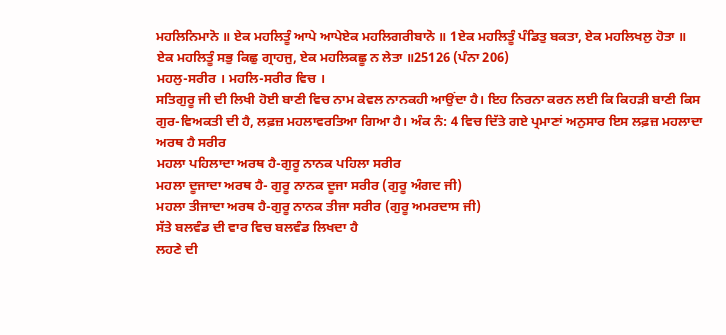ਮਹਲਿਨਿਮਾਨੋ ॥ ਏਕ ਮਹਲਿਤੂੰ ਆਪੇ ਆਪੇਏਕ ਮਹਲਿਗਰੀਬਾਨੋ ॥ 1ਏਕ ਮਹਲਿਤੂੰ ਪੰਡਿਤੁ ਬਕਤਾ, ਏਕ ਮਹਲਿਖਲੁ ਹੋਤਾ ॥ ਏਕ ਮਹਲਿਤੂੰ ਸਭੁ ਕਿਛੁ ਗ੍ਰਾਹਜੁ, ਏਕ ਮਹਲਿਕਛੂ ਨ ਲੇਤਾ ॥25126 (ਪੰਨਾ 206)
ਮਹਲੁ-ਸਰੀਰ । ਮਹਲਿ-ਸਰੀਰ ਵਿਚ ।
ਸਤਿਗੁਰੂ ਜੀ ਦੀ ਲਿਖੀ ਹੋਈ ਬਾਣੀ ਵਿਚ ਨਾਮ ਕੇਵਲ ਨਾਨਕਹੀ ਆਉਂਦਾ ਹੈ। ਇਹ ਨਿਰਨਾ ਕਰਨ ਲਈ ਕਿ ਕਿਹੜੀ ਬਾਣੀ ਕਿਸ ਗੁਰ-ਵਿਅਕਤੀ ਦੀ ਹੈ, ਲਫ਼ਜ਼ ਮਹਲਾਵਰਤਿਆ ਗਿਆ ਹੈ। ਅੰਕ ਨੰ: 4 ਵਿਚ ਦਿੱਤੇ ਗਏ ਪ੍ਰਮਾਣਾਂ ਅਨੁਸਾਰ ਇਸ ਲਫ਼ਜ਼ ਮਹਲਾਦਾ ਅਰਥ ਹੈ ਸਰੀਰ
ਮਹਲਾ ਪਹਿਲਾਦਾ ਅਰਥ ਹੈ-ਗੁਰੂ ਨਾਨਕ ਪਹਿਲਾ ਸਰੀਰ
ਮਹਲਾ ਦੂਜਾਦਾ ਅਰਥ ਹੈ- ਗੁਰੂ ਨਾਨਕ ਦੂਜਾ ਸਰੀਰ (ਗੁਰੂ ਅੰਗਦ ਜੀ)
ਮਹਲਾ ਤੀਜਾਦਾ ਅਰਥ ਹੈ-ਗੁਰੂ ਨਾਨਕ ਤੀਜਾ ਸਰੀਰ (ਗੁਰੂ ਅਮਰਦਾਸ ਜੀ)
ਸੱਤੇ ਬਲਵੰਡ ਦੀ ਵਾਰ ਵਿਚ ਬਲਵੰਡ ਲਿਖਦਾ ਹੈ
ਲਹਣੇ ਦੀ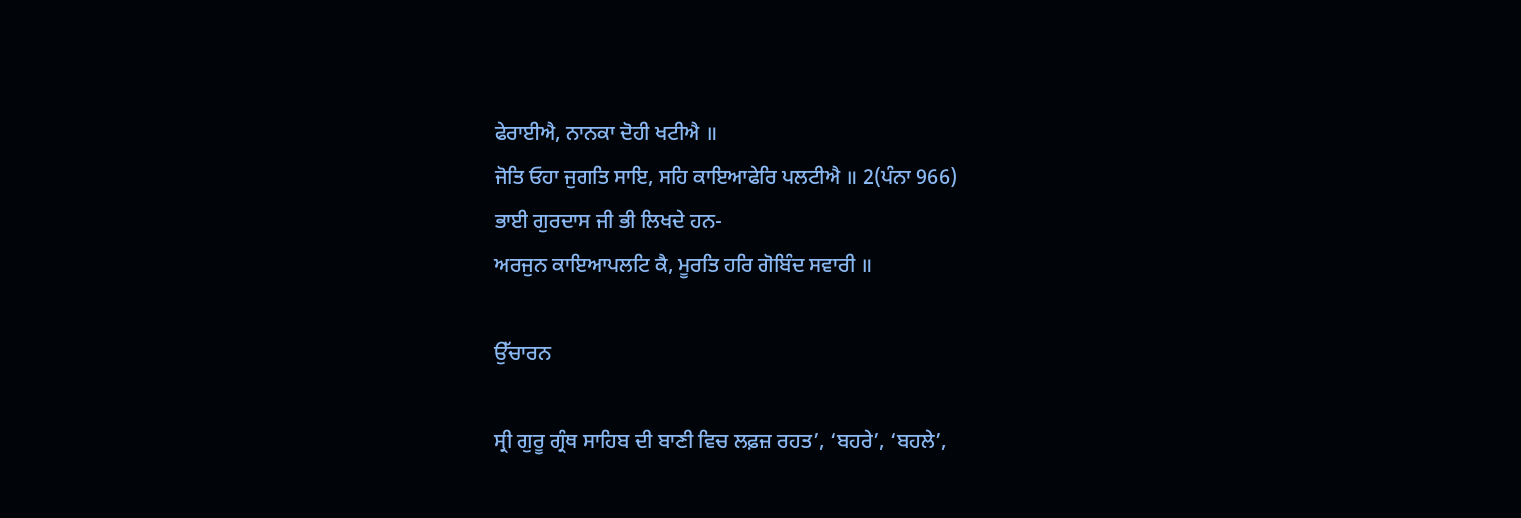ਫੇਰਾਈਐ, ਨਾਨਕਾ ਦੋਹੀ ਖਟੀਐ ॥
ਜੋਤਿ ਓਹਾ ਜੁਗਤਿ ਸਾਇ, ਸਹਿ ਕਾਇਆਫੇਰਿ ਪਲਟੀਐ ॥ 2(ਪੰਨਾ 966)
ਭਾਈ ਗੁਰਦਾਸ ਜੀ ਭੀ ਲਿਖਦੇ ਹਨ-
ਅਰਜੁਨ ਕਾਇਆਪਲਟਿ ਕੈ, ਮੂਰਤਿ ਹਰਿ ਗੋਬਿੰਦ ਸਵਾਰੀ ॥

ਉੱਚਾਰਨ

ਸ੍ਰੀ ਗੁਰੂ ਗ੍ਰੰਥ ਸਾਹਿਬ ਦੀ ਬਾਣੀ ਵਿਚ ਲਫ਼ਜ਼ ਰਹਤ’, ‘ਬਹਰੇ’, ‘ਬਹਲੇ’,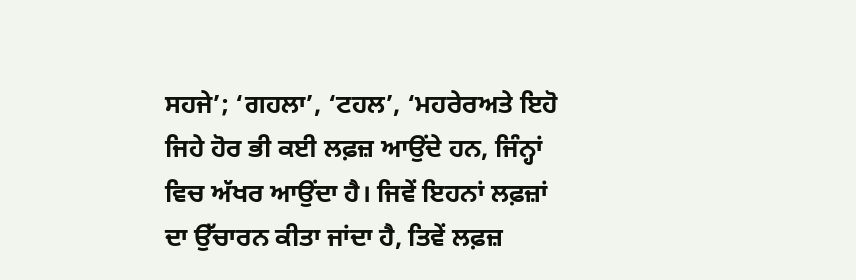ਸਹਜੇ’; ‘ਗਹਲਾ’, ‘ਟਹਲ’, ‘ਮਹਰੇਰਅਤੇ ਇਹੋ ਜਿਹੇ ਹੋਰ ਭੀ ਕਈ ਲਫ਼ਜ਼ ਆਉਂਦੇ ਹਨ, ਜਿੰਨ੍ਹਾਂ ਵਿਚ ਅੱਖਰ ਆਉਂਦਾ ਹੈ। ਜਿਵੇਂ ਇਹਨਾਂ ਲਫ਼ਜ਼ਾਂ ਦਾ ਉੱਚਾਰਨ ਕੀਤਾ ਜਾਂਦਾ ਹੈ, ਤਿਵੇਂ ਲਫ਼ਜ਼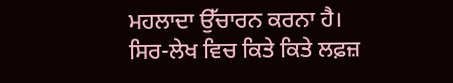ਮਹਲਾਦਾ ਉੱਚਾਰਨ ਕਰਨਾ ਹੈ।
ਸਿਰ-ਲੇਖ ਵਿਚ ਕਿਤੇ ਕਿਤੇ ਲਫ਼ਜ਼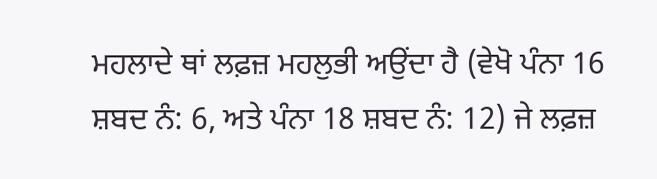ਮਹਲਾਦੇ ਥਾਂ ਲਫ਼ਜ਼ ਮਹਲੁਭੀ ਅਉਂਦਾ ਹੈ (ਵੇਖੋ ਪੰਨਾ 16 ਸ਼ਬਦ ਨੰ: 6, ਅਤੇ ਪੰਨਾ 18 ਸ਼ਬਦ ਨੰ: 12) ਜੇ ਲਫ਼ਜ਼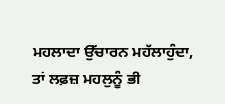ਮਹਲਾਦਾ ਉੱਚਾਰਨ ਮਹੱਲਾਹੁੰਦਾ, ਤਾਂ ਲਫ਼ਜ਼ ਮਹਲੁਨੂੰ ਭੀ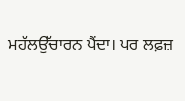ਮਹੱਲਉੱਚਾਰਨ ਪੈਂਦਾ। ਪਰ ਲਫ਼ਜ਼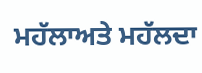ਮਹੱਲਾਅਤੇ ਮਹੱਲਦਾ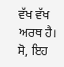ਵੱਖ ਵੱਖ ਅਰਥ ਹੈ। ਸੋ, ਇਹ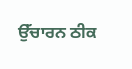ਉੱਚਾਰਨ ਠੀਕ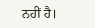ਨਹੀਂ ਹੈ।